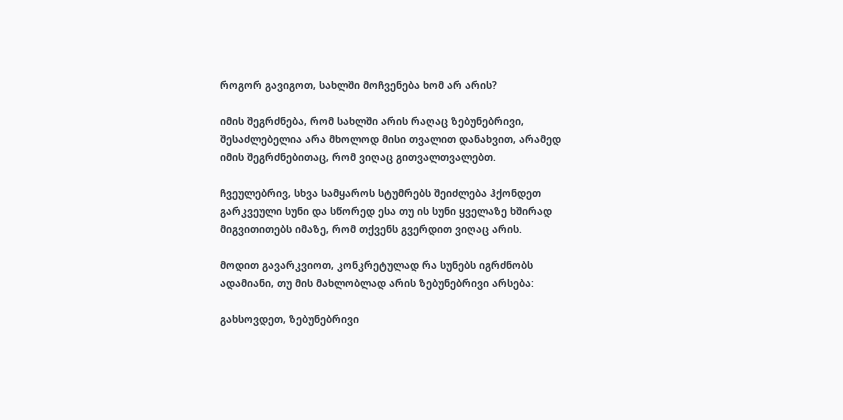როგორ გავიგოთ, სახლში მოჩვენება ხომ არ არის?

იმის შეგრძნება, რომ სახლში არის რაღაც ზებუნებრივი, შესაძლებელია არა მხოლოდ მისი თვალით დანახვით, არამედ იმის შეგრძნებითაც, რომ ვიღაც გითვალთვალებთ.

ჩვეულებრივ, სხვა სამყაროს სტუმრებს შეიძლება ჰქონდეთ გარკვეული სუნი და სწორედ ესა თუ ის სუნი ყველაზე ხშირად მიგვითითებს იმაზე, რომ თქვენს გვერდით ვიღაც არის.

მოდით გავარკვიოთ, კონკრეტულად რა სუნებს იგრძნობს ადამიანი, თუ მის მახლობლად არის ზებუნებრივი არსება:

გახსოვდეთ, ზებუნებრივი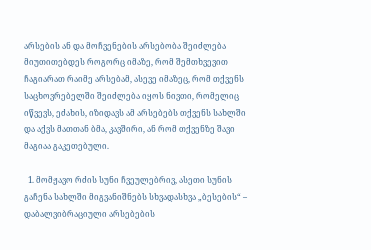არსების ან და მოჩვენების არსებობა შეიძლება მიუთითებდეს როგორც იმაზე, რომ შემთხვევით ჩაგიარათ რაიმე არსებამ, ასევე იმაზეც, რომ თქვენს საცხოვრებელში შეიძლება იყოს ნივთი, რომელიც იწვევს, ეძახის, იზიდავს ამ არსებებს თქვენს სახლში და აქვს მათთან ბმა, კავშირი, ან რომ თქვენზე შავი მაგიაა გაკეთებული.

  1. მომჟავო რძის სუნი ჩვეულებრივ, ასეთი სუნის გაჩენა სახლში მიგვანიშნებს სხვადასხვა „ბესების“ – დაბალვიბრაციული არსებების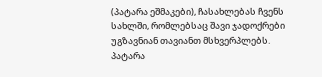(პატარა ეშმაკები), ჩასახლებას ჩვენს სახლში, რომლებსაც შავი ჯადოქრები უგზავნიან თავიანთ მსხვერპლებს. პატარა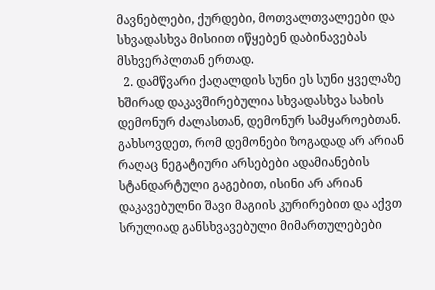მავნებლები, ქურდები, მოთვალთვალეები და სხვადასხვა მისიით იწყებენ დაბინავებას მსხვერპლთან ერთად.
  2. დამწვარი ქაღალდის სუნი ეს სუნი ყველაზე ხშირად დაკავშირებულია სხვადასხვა სახის დემონურ ძალასთან, დემონურ სამყაროებთან. გახსოვდეთ, რომ დემონები ზოგადად არ არიან რაღაც ნეგატიური არსებები ადამიანების სტანდარტული გაგებით, ისინი არ არიან დაკავებულნი შავი მაგიის კურირებით და აქვთ სრულიად განსხვავებული მიმართულებები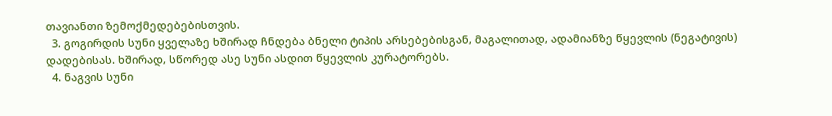თავიანთი ზემოქმედებებისთვის.
  3. გოგირდის სუნი ყველაზე ხშირად ჩნდება ბნელი ტიპის არსებებისგან, მაგალითად, ადამიანზე წყევლის (ნეგატივის) დადებისას. ხშირად, სწორედ ასე სუნი ასდით წყევლის კურატორებს.
  4. ნაგვის სუნი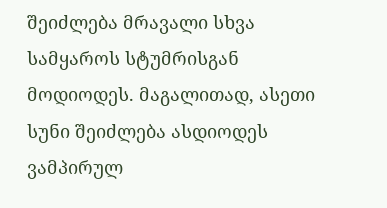შეიძლება მრავალი სხვა სამყაროს სტუმრისგან მოდიოდეს. მაგალითად, ასეთი სუნი შეიძლება ასდიოდეს ვამპირულ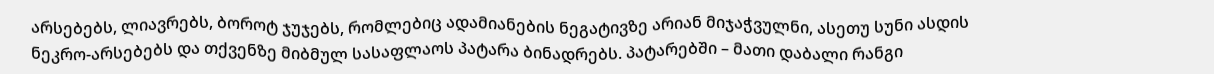არსებებს, ლიავრებს, ბოროტ ჯუჯებს, რომლებიც ადამიანების ნეგატივზე არიან მიჯაჭვულნი, ასეთუ სუნი ასდის ნეკრო-არსებებს და თქვენზე მიბმულ სასაფლაოს პატარა ბინადრებს. პატარებში – მათი დაბალი რანგი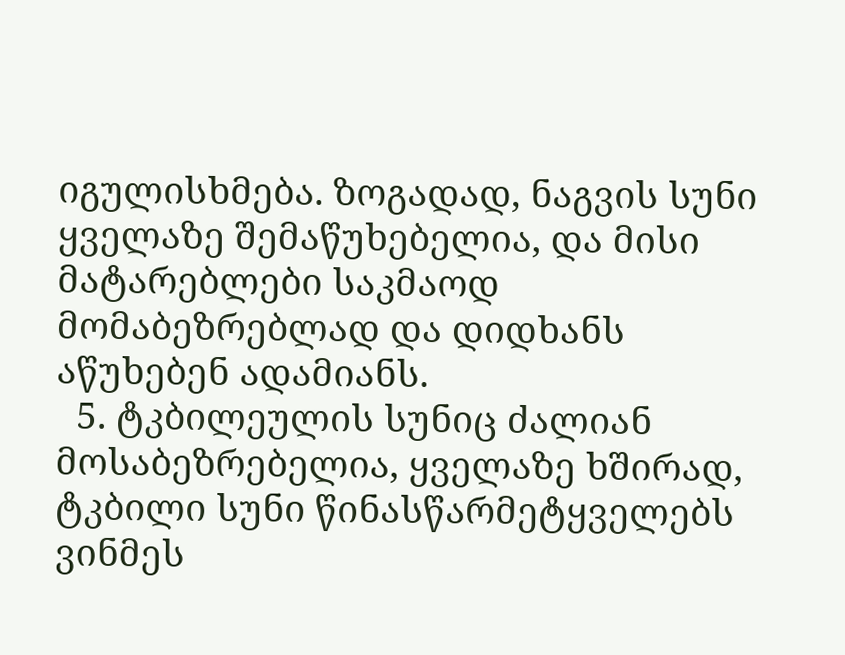იგულისხმება. ზოგადად, ნაგვის სუნი ყველაზე შემაწუხებელია, და მისი მატარებლები საკმაოდ მომაბეზრებლად და დიდხანს აწუხებენ ადამიანს.
  5. ტკბილეულის სუნიც ძალიან მოსაბეზრებელია, ყველაზე ხშირად, ტკბილი სუნი წინასწარმეტყველებს ვინმეს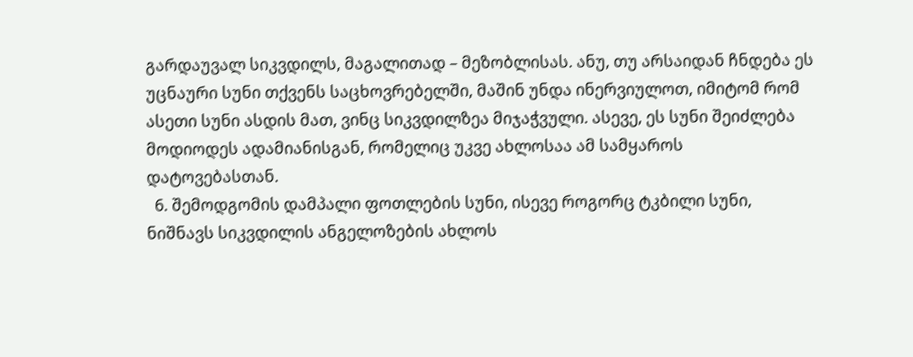გარდაუვალ სიკვდილს, მაგალითად – მეზობლისას. ანუ, თუ არსაიდან ჩნდება ეს უცნაური სუნი თქვენს საცხოვრებელში, მაშინ უნდა ინერვიულოთ, იმიტომ რომ ასეთი სუნი ასდის მათ, ვინც სიკვდილზეა მიჯაჭვული. ასევე, ეს სუნი შეიძლება მოდიოდეს ადამიანისგან, რომელიც უკვე ახლოსაა ამ სამყაროს დატოვებასთან.
  6. შემოდგომის დამპალი ფოთლების სუნი, ისევე როგორც ტკბილი სუნი, ნიშნავს სიკვდილის ანგელოზების ახლოს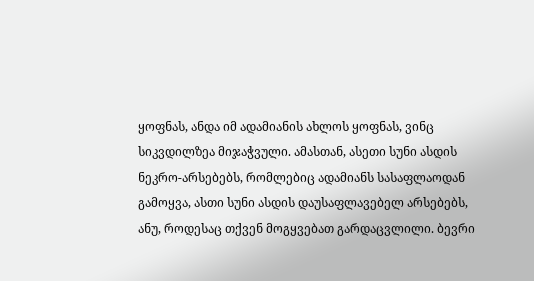ყოფნას, ანდა იმ ადამიანის ახლოს ყოფნას, ვინც სიკვდილზეა მიჯაჭვული. ამასთან, ასეთი სუნი ასდის ნეკრო-არსებებს, რომლებიც ადამიანს სასაფლაოდან გამოყვა, ასთი სუნი ასდის დაუსაფლავებელ არსებებს, ანუ, როდესაც თქვენ მოგყვებათ გარდაცვლილი. ბევრი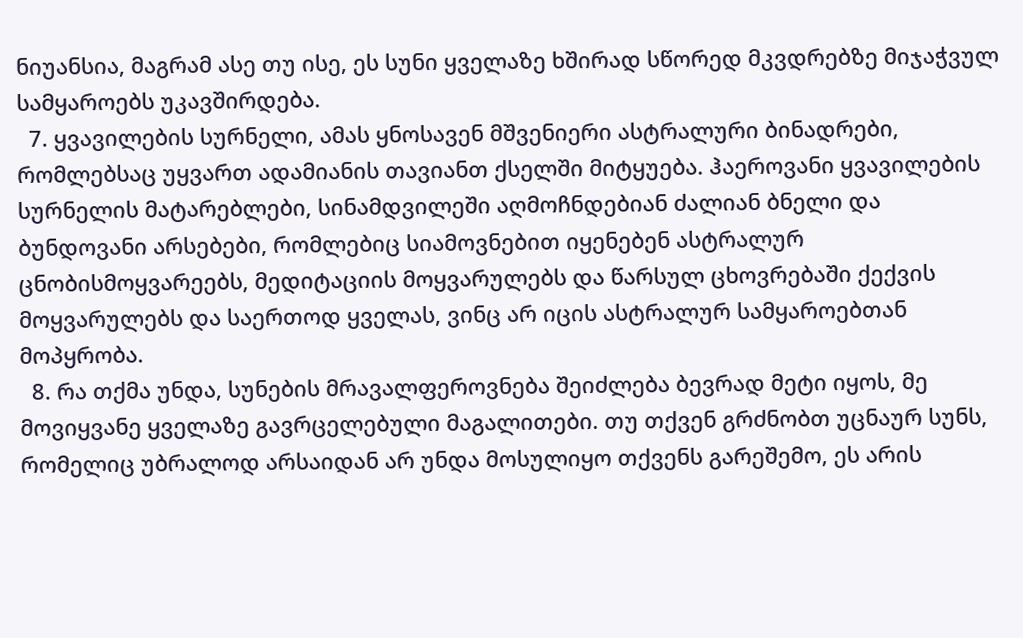ნიუანსია, მაგრამ ასე თუ ისე, ეს სუნი ყველაზე ხშირად სწორედ მკვდრებზე მიჯაჭვულ სამყაროებს უკავშირდება.
  7. ყვავილების სურნელი, ამას ყნოსავენ მშვენიერი ასტრალური ბინადრები, რომლებსაც უყვართ ადამიანის თავიანთ ქსელში მიტყუება. ჰაეროვანი ყვავილების სურნელის მატარებლები, სინამდვილეში აღმოჩნდებიან ძალიან ბნელი და ბუნდოვანი არსებები, რომლებიც სიამოვნებით იყენებენ ასტრალურ ცნობისმოყვარეებს, მედიტაციის მოყვარულებს და წარსულ ცხოვრებაში ქექვის მოყვარულებს და საერთოდ ყველას, ვინც არ იცის ასტრალურ სამყაროებთან მოპყრობა.
  8. რა თქმა უნდა, სუნების მრავალფეროვნება შეიძლება ბევრად მეტი იყოს, მე მოვიყვანე ყველაზე გავრცელებული მაგალითები. თუ თქვენ გრძნობთ უცნაურ სუნს, რომელიც უბრალოდ არსაიდან არ უნდა მოსულიყო თქვენს გარეშემო, ეს არის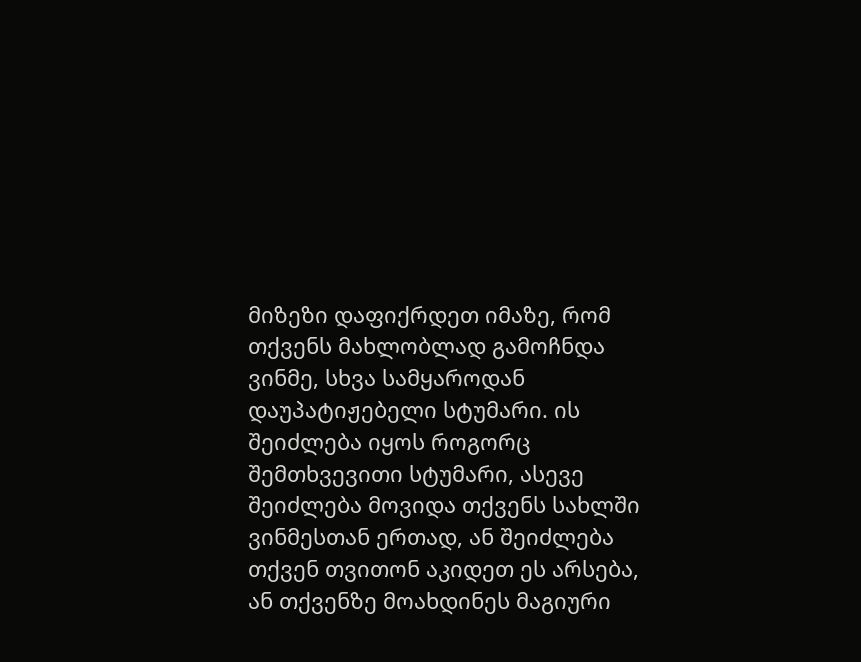მიზეზი დაფიქრდეთ იმაზე, რომ თქვენს მახლობლად გამოჩნდა ვინმე, სხვა სამყაროდან დაუპატიჟებელი სტუმარი. ის შეიძლება იყოს როგორც შემთხვევითი სტუმარი, ასევე შეიძლება მოვიდა თქვენს სახლში ვინმესთან ერთად, ან შეიძლება თქვენ თვითონ აკიდეთ ეს არსება, ან თქვენზე მოახდინეს მაგიური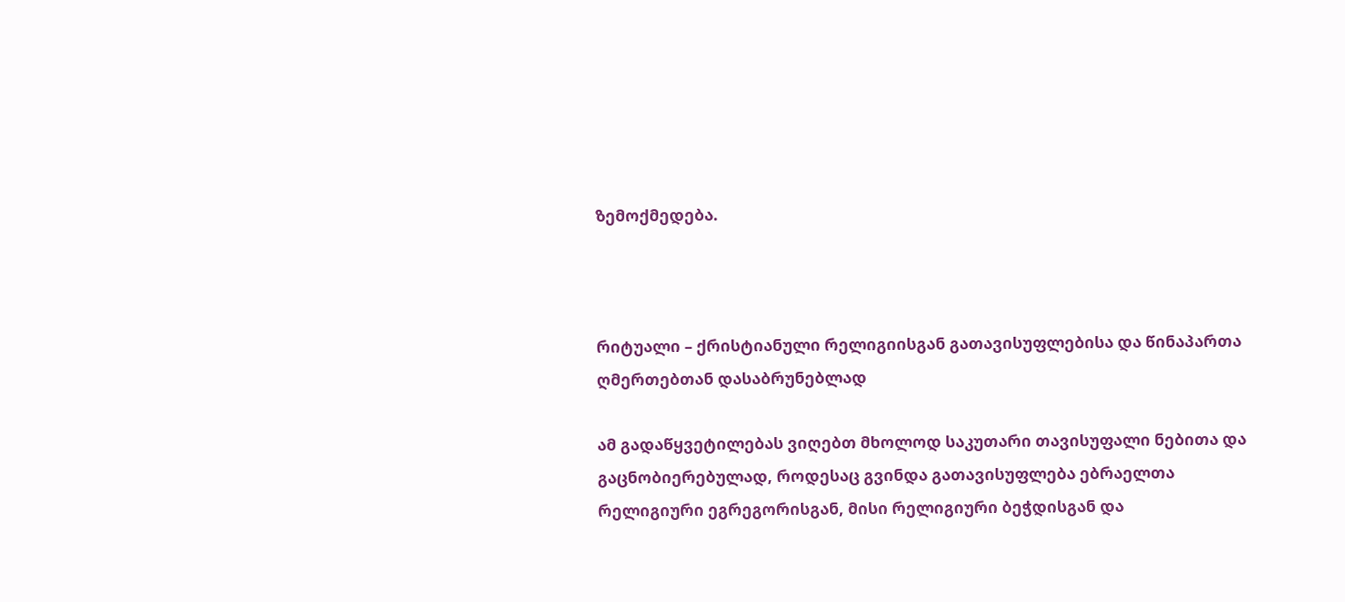ზემოქმედება.



რიტუალი – ქრისტიანული რელიგიისგან გათავისუფლებისა და წინაპართა ღმერთებთან დასაბრუნებლად

ამ გადაწყვეტილებას ვიღებთ მხოლოდ საკუთარი თავისუფალი ნებითა და გაცნობიერებულად, როდესაც გვინდა გათავისუფლება ებრაელთა რელიგიური ეგრეგორისგან, მისი რელიგიური ბეჭდისგან და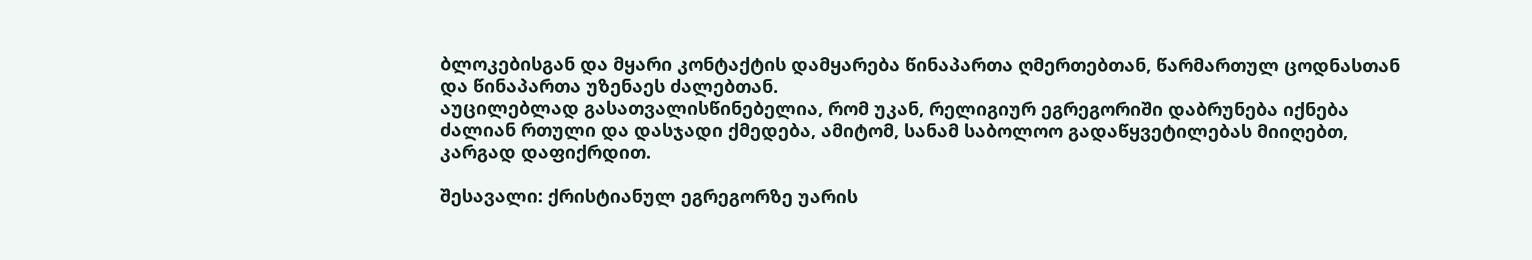ბლოკებისგან და მყარი კონტაქტის დამყარება წინაპართა ღმერთებთან, წარმართულ ცოდნასთან და წინაპართა უზენაეს ძალებთან.
აუცილებლად გასათვალისწინებელია, რომ უკან, რელიგიურ ეგრეგორიში დაბრუნება იქნება ძალიან რთული და დასჯადი ქმედება, ამიტომ, სანამ საბოლოო გადაწყვეტილებას მიიღებთ, კარგად დაფიქრდით.

შესავალი: ქრისტიანულ ეგრეგორზე უარის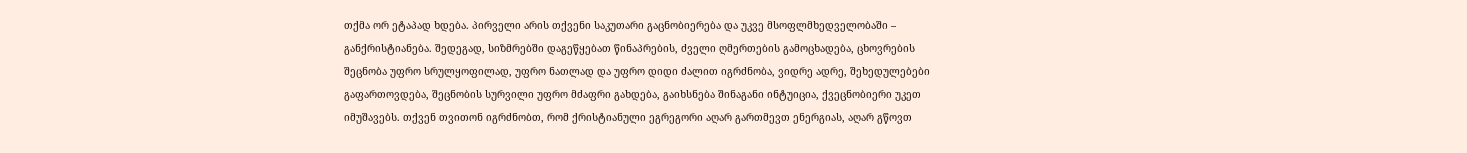თქმა ორ ეტაპად ხდება. პირველი არის თქვენი საკუთარი გაცნობიერება და უკვე მსოფლმხედველობაში – განქრისტიანება. შედეგად, სიზმრებში დაგეწყებათ წინაპრების, ძველი ღმერთების გამოცხადება, ცხოვრების შეცნობა უფრო სრულყოფილად, უფრო ნათლად და უფრო დიდი ძალით იგრძნობა, ვიდრე ადრე, შეხედულებები გაფართოვდება, შეცნობის სურვილი უფრო მძაფრი გახდება, გაიხსნება შინაგანი ინტუიცია, ქვეცნობიერი უკეთ იმუშავებს. თქვენ თვითონ იგრძნობთ, რომ ქრისტიანული ეგრეგორი აღარ გართმევთ ენერგიას, აღარ გწოვთ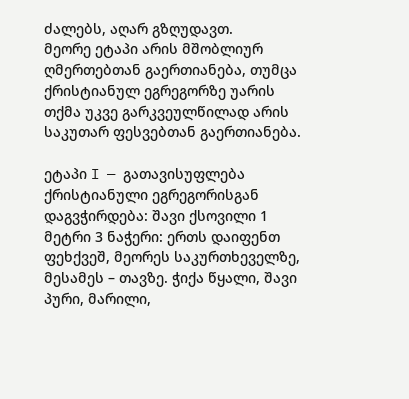ძალებს, აღარ გზღუდავთ.
მეორე ეტაპი არის მშობლიურ ღმერთებთან გაერთიანება, თუმცა ქრისტიანულ ეგრეგორზე უარის თქმა უკვე გარკვეულწილად არის საკუთარ ფესვებთან გაერთიანება.

ეტაპი I — გათავისუფლება ქრისტიანული ეგრეგორისგან
დაგვჭირდება: შავი ქსოვილი 1 მეტრი 3 ნაჭერი: ერთს დაიფენთ ფეხქვეშ, მეორეს საკურთხეველზე, მესამეს – თავზე. ჭიქა წყალი, შავი პური, მარილი,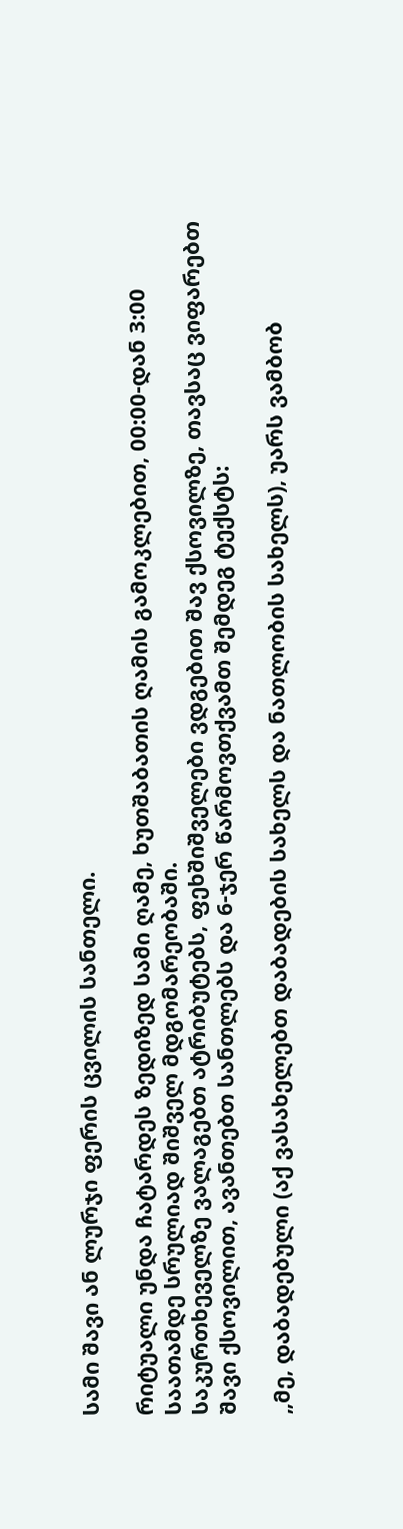სამი შავი ან ლურჯი ფერის ცვილის სანთელი.

რიტუალი უნდა ჩატარდეს ზედიზედ სამი ღამე, ხუთშაბათის ღამის გამოკლებით, 00:00-დან 3:00 საათამდე სრულიად შიშველ მდგომარეობაში.
საკურთხეველზე ვალაგებთ ატრიბუტებს, ფეხშიშველები ვდგებით შავ ქსოვილზე, თავსაც ვიფარებთ შავი ქსოვილით, ავანთებთ სანთლებს და 6-ჯერ წარმოვთქვამთ შემდეგ ტექსტს:

„მე, დაბადებული (აქ ვასახელებთ დაბადების სახელს და ნათლობის სახელს), უარს ვამბობ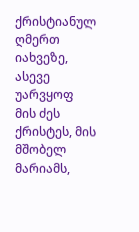ქრისტიანულ ღმერთ იახვეზე, ასევე უარვყოფ მის ძეს ქრისტეს, მის მშობელ მარიამს,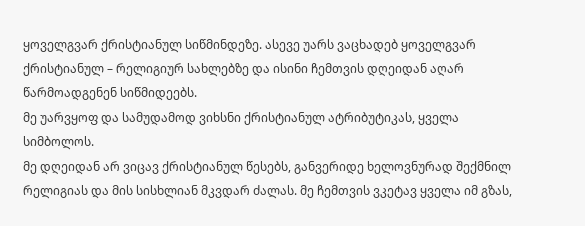ყოველგვარ ქრისტიანულ სიწმინდეზე. ასევე უარს ვაცხადებ ყოველგვარ ქრისტიანულ – რელიგიურ სახლებზე და ისინი ჩემთვის დღეიდან აღარ წარმოადგენენ სიწმიდეებს.
მე უარვყოფ და სამუდამოდ ვიხსნი ქრისტიანულ ატრიბუტიკას, ყველა სიმბოლოს.
მე დღეიდან არ ვიცავ ქრისტიანულ წესებს, განვერიდე ხელოვნურად შექმნილ რელიგიას და მის სისხლიან მკვდარ ძალას. მე ჩემთვის ვკეტავ ყველა იმ გზას,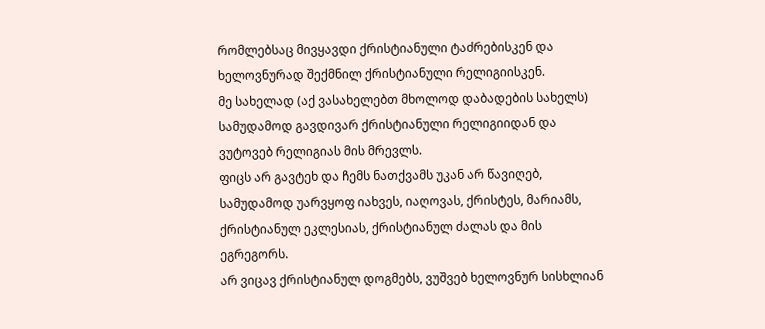რომლებსაც მივყავდი ქრისტიანული ტაძრებისკენ და ხელოვნურად შექმნილ ქრისტიანული რელიგიისკენ.
მე სახელად (აქ ვასახელებთ მხოლოდ დაბადების სახელს) სამუდამოდ გავდივარ ქრისტიანული რელიგიიდან და ვუტოვებ რელიგიას მის მრევლს.
ფიცს არ გავტეხ და ჩემს ნათქვამს უკან არ წავიღებ, სამუდამოდ უარვყოფ იახვეს, იაღოვას, ქრისტეს, მარიამს, ქრისტიანულ ეკლესიას, ქრისტიანულ ძალას და მის ეგრეგორს.
არ ვიცავ ქრისტიანულ დოგმებს, ვუშვებ ხელოვნურ სისხლიან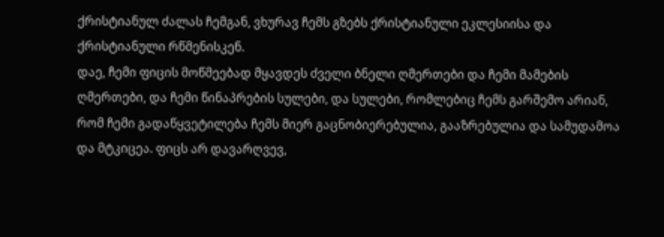ქრისტიანულ ძალას ჩემგან, ვხურავ ჩემს გზებს ქრისტიანული ეკლესიისა და ქრისტიანული რწმენისკენ.
დაე, ჩემი ფიცის მოწმეებად მყავდეს ძველი ბნელი ღმერთები და ჩემი მამების ღმერთები, და ჩემი წინაპრების სულები, და სულები, რომლებიც ჩემს გარშემო არიან, რომ ჩემი გადაწყვეტილება ჩემს მიერ გაცნობიერებულია, გააზრებულია და სამუდამოა და მტკიცეა. ფიცს არ დავარღვევ,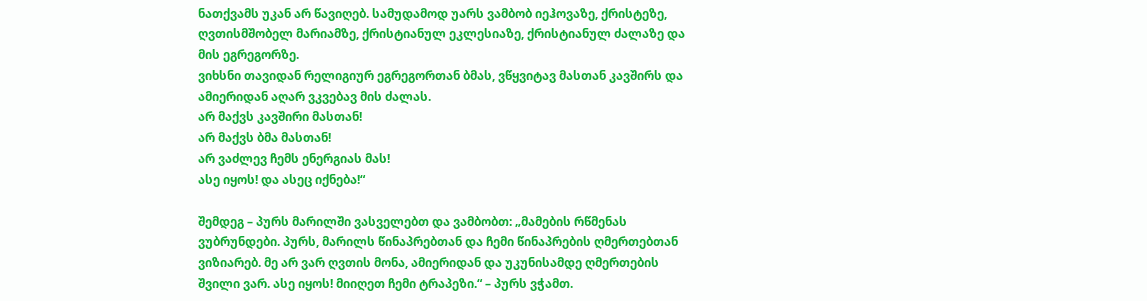ნათქვამს უკან არ წავიღებ. სამუდამოდ უარს ვამბობ იეჰოვაზე, ქრისტეზე, ღვთისმშობელ მარიამზე, ქრისტიანულ ეკლესიაზე, ქრისტიანულ ძალაზე და მის ეგრეგორზე.
ვიხსნი თავიდან რელიგიურ ეგრეგორთან ბმას, ვწყვიტავ მასთან კავშირს და ამიერიდან აღარ ვკვებავ მის ძალას.
არ მაქვს კავშირი მასთან!
არ მაქვს ბმა მასთან!
არ ვაძლევ ჩემს ენერგიას მას!
ასე იყოს! და ასეც იქნება!“

შემდეგ – პურს მარილში ვასველებთ და ვამბობთ: „მამების რწმენას ვუბრუნდები. პურს, მარილს წინაპრებთან და ჩემი წინაპრების ღმერთებთან ვიზიარებ. მე არ ვარ ღვთის მონა, ამიერიდან და უკუნისამდე ღმერთების შვილი ვარ. ასე იყოს! მიიღეთ ჩემი ტრაპეზი.“ – პურს ვჭამთ.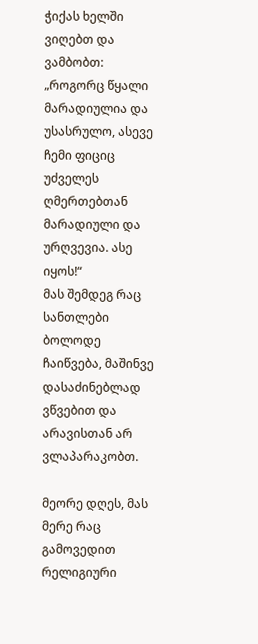ჭიქას ხელში ვიღებთ და ვამბობთ: „როგორც წყალი მარადიულია და უსასრულო, ასევე ჩემი ფიციც უძველეს ღმერთებთან მარადიული და ურღვევია. ასე იყოს!“
მას შემდეგ რაც სანთლები ბოლოდე ჩაიწვება, მაშინვე დასაძინებლად ვწვებით და არავისთან არ ვლაპარაკობთ.

მეორე დღეს, მას მერე რაც გამოვედით რელიგიური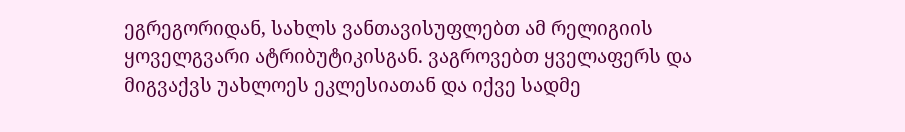ეგრეგორიდან, სახლს ვანთავისუფლებთ ამ რელიგიის ყოველგვარი ატრიბუტიკისგან. ვაგროვებთ ყველაფერს და მიგვაქვს უახლოეს ეკლესიათან და იქვე სადმე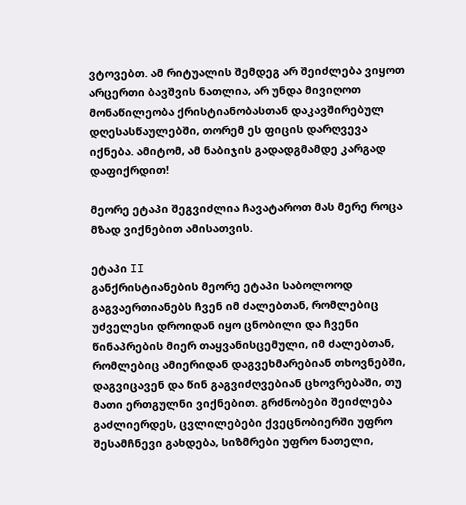ვტოვებთ. ამ რიტუალის შემდეგ არ შეიძლება ვიყოთ არცერთი ბავშვის ნათლია, არ უნდა მივიღოთ მონაწილეობა ქრისტიანობასთან დაკავშირებულ დღესასწაულებში, თორემ ეს ფიცის დარღვევა იქნება. ამიტომ, ამ ნაბიჯის გადადგმამდე კარგად დაფიქრდით!

მეორე ეტაპი შეგვიძლია ჩავატაროთ მას მერე როცა მზად ვიქნებით ამისათვის.

ეტაპი II
განქრისტიანების მეორე ეტაპი საბოლოოდ გაგვაერთიანებს ჩვენ იმ ძალებთან, რომლებიც უძველესი დროიდან იყო ცნობილი და ჩვენი წინაპრების მიერ თაყვანისცემული, იმ ძალებთან, რომლებიც ამიერიდან დაგვეხმარებიან თხოვნებში, დაგვიცავენ და წინ გაგვიძღვებიან ცხოვრებაში, თუ მათი ერთგულნი ვიქნებით. გრძნობები შეიძლება გაძლიერდეს, ცვლილებები ქვეცნობიერში უფრო შესამჩნევი გახდება, სიზმრები უფრო ნათელი,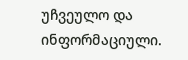უჩვეულო და ინფორმაციული.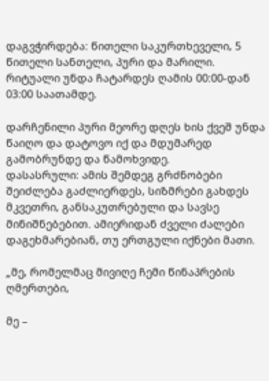დაგვჭირდება: წითელი საკურთხეველი, 5 წითელი სანთელი, პური და მარილი.
რიტუალი უნდა ჩატარდეს ღამის 00:00-დან 03:00 საათამდე.

დარჩენილი პური მეორე დღეს ხის ქვეშ უნდა წაიღო და დატოვო იქ და მდუმარედ გამობრუნდე და წამოხვიდე.
დასასრული: ამის შემდეგ გრძნობები შეიძლება გაძლიერდეს, სიზმრები გახდეს მკვეთრი, განსაკუთრებული და სავსე მინიშნებებით. ამიერიდან ძველი ძალები დაგეხმარებიან, თუ ერთგული იქნები მათი.

„მე, რომელმაც მივიღე ჩემი წინაპრების ღმერთები,

მე –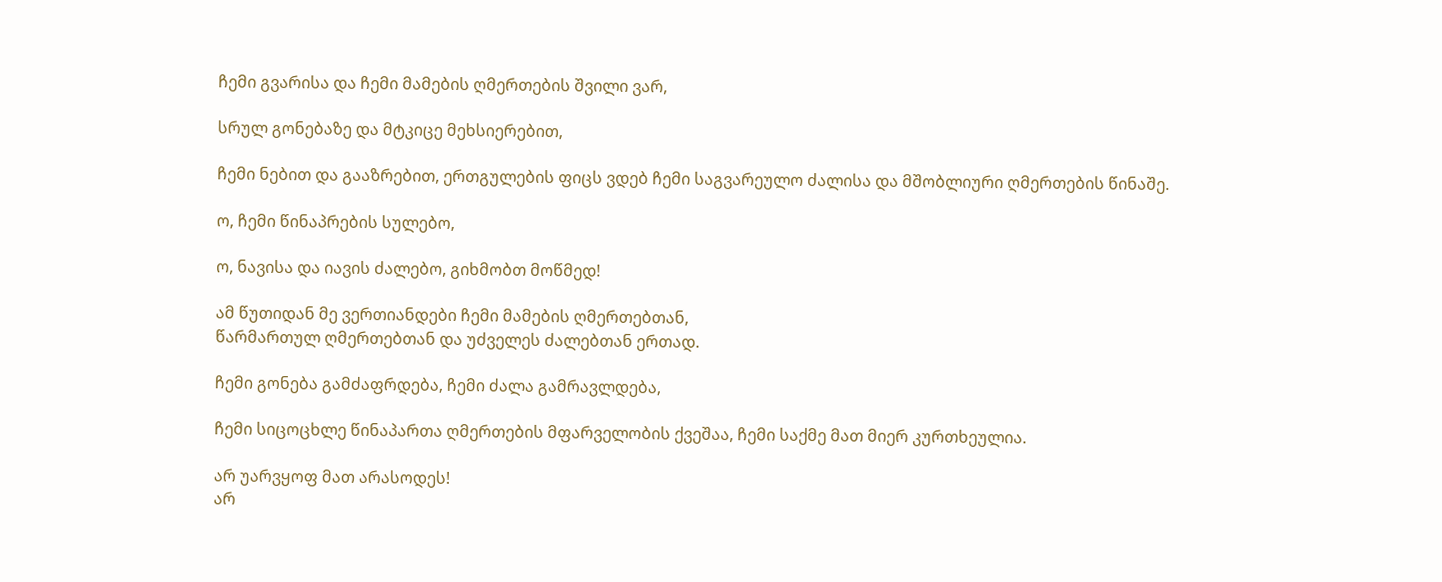ჩემი გვარისა და ჩემი მამების ღმერთების შვილი ვარ,

სრულ გონებაზე და მტკიცე მეხსიერებით,

ჩემი ნებით და გააზრებით, ერთგულების ფიცს ვდებ ჩემი საგვარეულო ძალისა და მშობლიური ღმერთების წინაშე.

ო, ჩემი წინაპრების სულებო,

ო, ნავისა და იავის ძალებო, გიხმობთ მოწმედ!

ამ წუთიდან მე ვერთიანდები ჩემი მამების ღმერთებთან,
წარმართულ ღმერთებთან და უძველეს ძალებთან ერთად.

ჩემი გონება გამძაფრდება, ჩემი ძალა გამრავლდება,

ჩემი სიცოცხლე წინაპართა ღმერთების მფარველობის ქვეშაა, ჩემი საქმე მათ მიერ კურთხეულია.

არ უარვყოფ მათ არასოდეს!
არ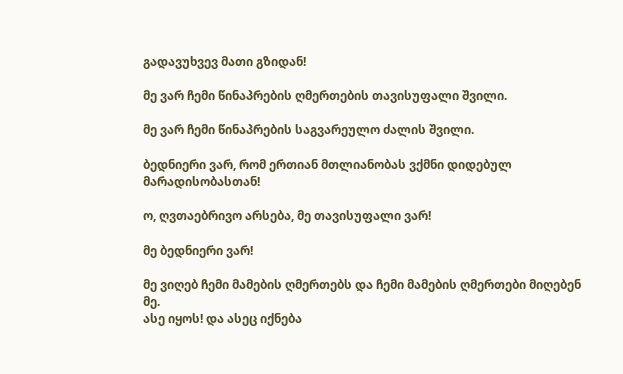გადავუხვევ მათი გზიდან!

მე ვარ ჩემი წინაპრების ღმერთების თავისუფალი შვილი.

მე ვარ ჩემი წინაპრების საგვარეულო ძალის შვილი.

ბედნიერი ვარ, რომ ერთიან მთლიანობას ვქმნი დიდებულ მარადისობასთან!

ო, ღვთაებრივო არსება, მე თავისუფალი ვარ!

მე ბედნიერი ვარ!

მე ვიღებ ჩემი მამების ღმერთებს და ჩემი მამების ღმერთები მიღებენ მე.
ასე იყოს! და ასეც იქნება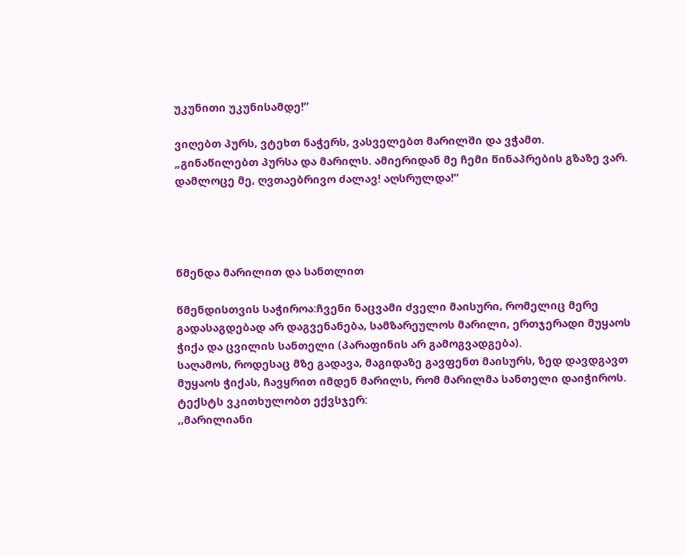უკუნითი უკუნისამდე!”

ვიღებთ პურს, ვტეხთ ნაჭერს, ვასველებთ მარილში და ვჭამთ.
„გინაწილებთ პურსა და მარილს. ამიერიდან მე ჩემი წინაპრების გზაზე ვარ. დამლოცე მე, ღვთაებრივო ძალავ! აღსრულდა!“




წმენდა მარილით და სანთლით

წმენდისთვის საჭიროა:ჩვენი ნაცვამი ძველი მაისური, რომელიც მერე გადასაგდებად არ დაგვენანება, სამზარეულოს მარილი, ერთჯერადი მუყაოს ჭიქა და ცვილის სანთელი (პარაფინის არ გამოგვადგება).
საღამოს, როდესაც მზე გადავა, მაგიდაზე გავფენთ მაისურს, ზედ დავდგავთ მუყაოს ჭიქას, ჩავყრით იმდენ მარილს, რომ მარილმა სანთელი დაიჭიროს.
ტექსტს ვკითხულობთ ექვსჯერ:
,,მარილიანი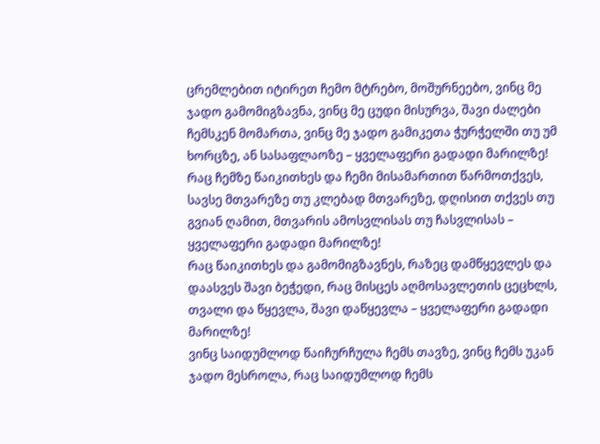ცრემლებით იტირეთ ჩემო მტრებო, მოშურნეებო, ვინც მე ჯადო გამომიგზავნა, ვინც მე ცუდი მისურვა, შავი ძალები ჩემსკენ მომართა, ვინც მე ჯადო გამიკეთა ჭურჭელში თუ უმ ხორცზე, ან სასაფლაოზე – ყველაფერი გადადი მარილზე!
რაც ჩემზე წაიკითხეს და ჩემი მისამართით წარმოთქვეს, სავსე მთვარეზე თუ კლებად მთვარეზე, დღისით თქვეს თუ გვიან ღამით, მთვარის ამოსვლისას თუ ჩასვლისას – ყველაფერი გადადი მარილზე!
რაც წაიკითხეს და გამომიგზავნეს, რაზეც დამწყევლეს და დაასვეს შავი ბეჭედი, რაც მისცეს აღმოსავლეთის ცეცხლს, თვალი და წყევლა, შავი დაწყევლა – ყველაფერი გადადი მარილზე!
ვინც საიდუმლოდ წაიჩურჩულა ჩემს თავზე, ვინც ჩემს უკან ჯადო მესროლა, რაც საიდუმლოდ ჩემს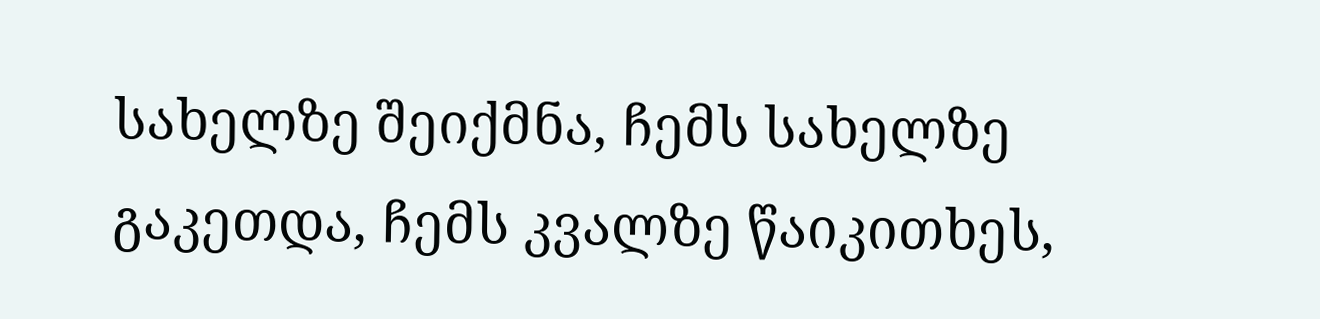სახელზე შეიქმნა, ჩემს სახელზე გაკეთდა, ჩემს კვალზე წაიკითხეს,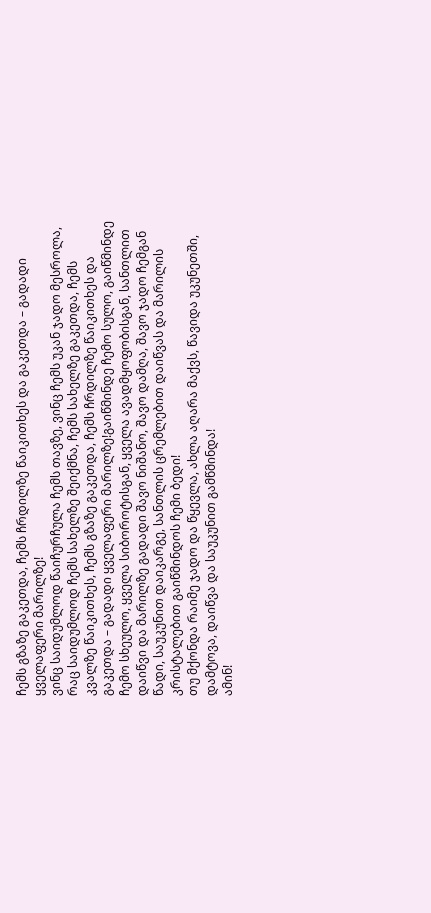ჩემს გზაზე გაკეთდა, ჩემს ჩრდილზე წაიკითხეს და გაკეთდა – გადადი ყველაფერი მარილზე!
ვინც საიდუმლოდ წაიჩურჩულა ჩემს თავზე, ვინც ჩემს უკან ჯადო მესროლა, რაც საიდუმლოდ ჩემს სახელზე შეიქმნა, ჩემს სახელზე გაკეთდა, ჩემს კვალზე წაიკითხეს, ჩემს გზაზე გაკეთდა, ჩემს ჩრდილზე წაიკითხეს და გაკეთდა – გადადი ყველაფერი მარილზე!გაიწმინდე ჩემო სულო, გაიწმინდე ჩემო სხეულო, ყველა სიბოროტისგან, ყველა ავადმყოფობისგან, სანთლით დაიწვი და მარილზე გადადი შავო ნიშანო, შავო დამღა, შავო ჯადო ჩემგან წადი, საუკუნით დაიკარგე, სანთლის ცრემლებით დაიწვას და მარილის კრისტალებით გაიწმინდოს ჩემი ბედი!
თუ მქონდა რაიმე ჯადო და წყევლა, ახლა აღარა მაქვს, წავიდა უკუნეთში, დამტოვა, დაიწვა და საუკუნით გამწმინდა!
ამინ!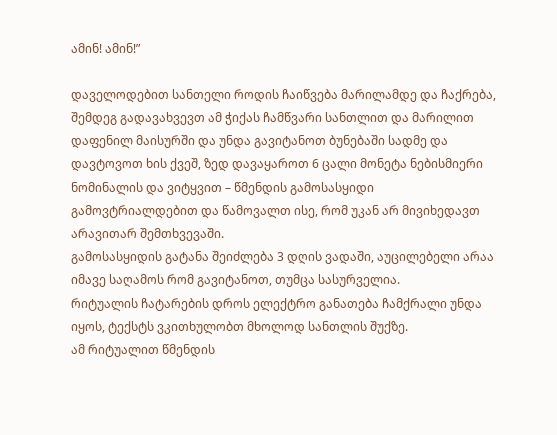ამინ! ამინ!”

დაველოდებით სანთელი როდის ჩაიწვება მარილამდე და ჩაქრება, შემდეგ გადავახვევთ ამ ჭიქას ჩამწვარი სანთლით და მარილით დაფენილ მაისურში და უნდა გავიტანოთ ბუნებაში სადმე და დავტოვოთ ხის ქვეშ, ზედ დავაყაროთ 6 ცალი მონეტა ნებისმიერი ნომინალის და ვიტყვით – წმენდის გამოსასყიდი
გამოვტრიალდებით და წამოვალთ ისე, რომ უკან არ მივიხედავთ არავითარ შემთხვევაში.
გამოსასყიდის გატანა შეიძლება 3 დღის ვადაში, აუცილებელი არაა იმავე საღამოს რომ გავიტანოთ, თუმცა სასურველია.
რიტუალის ჩატარების დროს ელექტრო განათება ჩამქრალი უნდა იყოს, ტექსტს ვკითხულობთ მხოლოდ სანთლის შუქზე.
ამ რიტუალით წმენდის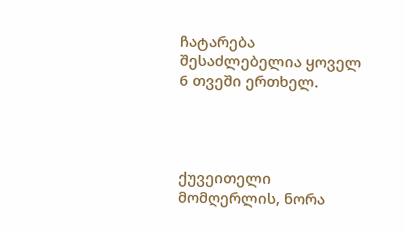ჩატარება შესაძლებელია ყოველ 6 თვეში ერთხელ.




ქუვეითელი მომღერლის, ნორა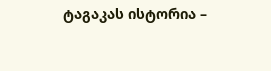ტაგაკას ისტორია –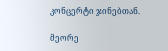კონცერტი ჯინებთან.

მეორე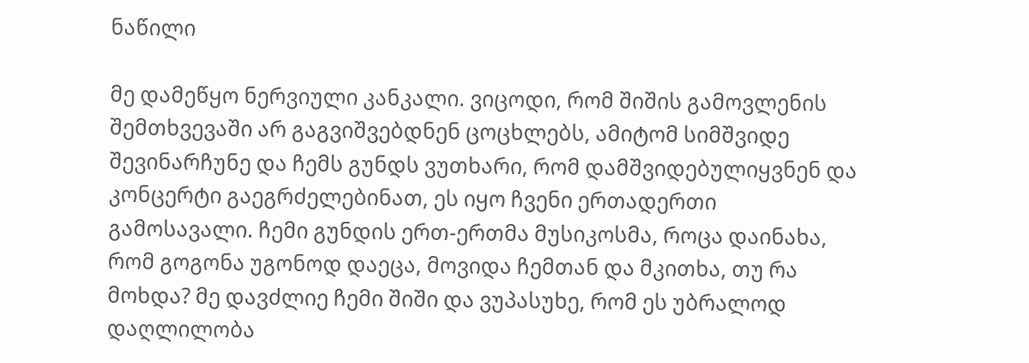ნაწილი

მე დამეწყო ნერვიული კანკალი. ვიცოდი, რომ შიშის გამოვლენის შემთხვევაში არ გაგვიშვებდნენ ცოცხლებს, ამიტომ სიმშვიდე შევინარჩუნე და ჩემს გუნდს ვუთხარი, რომ დამშვიდებულიყვნენ და კონცერტი გაეგრძელებინათ, ეს იყო ჩვენი ერთადერთი გამოსავალი. ჩემი გუნდის ერთ-ერთმა მუსიკოსმა, როცა დაინახა, რომ გოგონა უგონოდ დაეცა, მოვიდა ჩემთან და მკითხა, თუ რა მოხდა? მე დავძლიე ჩემი შიში და ვუპასუხე, რომ ეს უბრალოდ დაღლილობა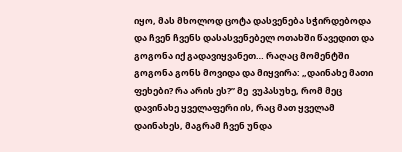იყო, მას მხოლოდ ცოტა დასვენება სჭირდებოდა და ჩვენ ჩვენს დასასვენებელ ოთახში წავედით და გოგონა იქ გადავიყვანეთ… რაღაც მომენტში გოგონა გონს მოვიდა და მიყვირა: „დაინახე მათი ფეხები? რა არის ეს?” მე  ვუპასუხე, რომ მეც დავინახე ყველაფერი ის, რაც მათ ყველამ დაინახეს, მაგრამ ჩვენ უნდა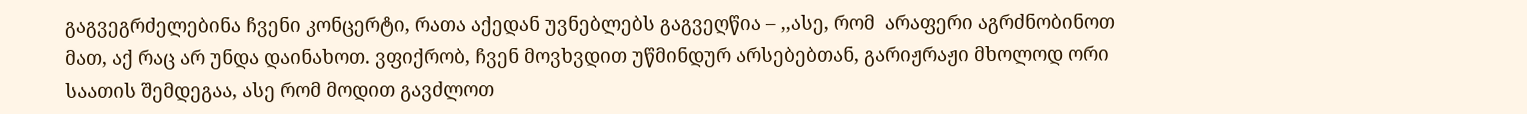გაგვეგრძელებინა ჩვენი კონცერტი, რათა აქედან უვნებლებს გაგვეღწია – ,,ასე, რომ  არაფერი აგრძნობინოთ მათ, აქ რაც არ უნდა დაინახოთ. ვფიქრობ, ჩვენ მოვხვდით უწმინდურ არსებებთან, გარიჟრაჟი მხოლოდ ორი საათის შემდეგაა, ასე რომ მოდით გავძლოთ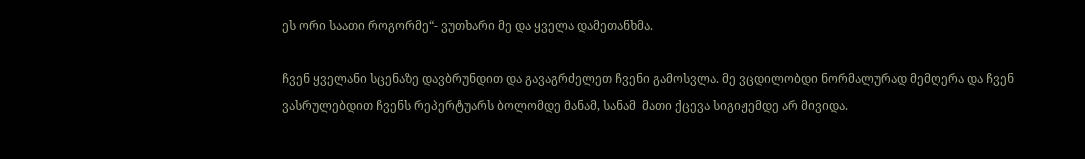ეს ორი საათი როგორმე“- ვუთხარი მე და ყველა დამეთანხმა.

ჩვენ ყველანი სცენაზე დავბრუნდით და გავაგრძელეთ ჩვენი გამოსვლა. მე ვცდილობდი ნორმალურად მემღერა და ჩვენ ვასრულებდით ჩვენს რეპერტუარს ბოლომდე მანამ, სანამ  მათი ქცევა სიგიჟემდე არ მივიდა.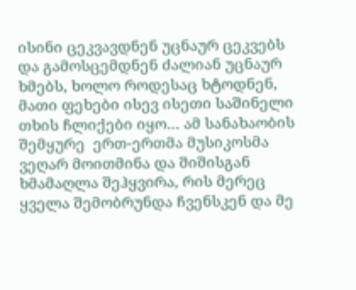ისინი ცეკვავდნენ უცნაურ ცეკვებს და გამოსცემდნენ ძალიან უცნაურ ხმებს, ხოლო როდესაც ხტოდნენ, მათი ფეხები ისევ ისეთი საშინელი თხის ჩლიქები იყო… ამ სანახაობის შემყურე  ერთ-ერთმა მუსიკოსმა ვეღარ მოითმინა და შიშისგან ხმამაღლა შეჰყვირა, რის მერეც ყველა შემობრუნდა ჩვენსკენ და მე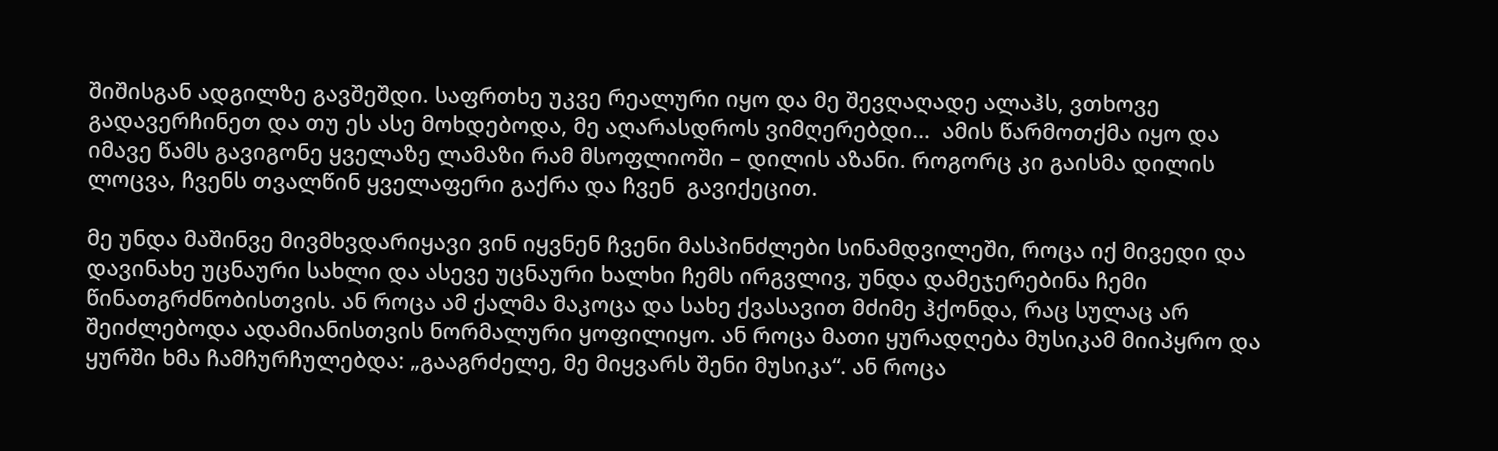შიშისგან ადგილზე გავშეშდი. საფრთხე უკვე რეალური იყო და მე შევღაღადე ალაჰს, ვთხოვე გადავერჩინეთ და თუ ეს ასე მოხდებოდა, მე აღარასდროს ვიმღერებდი…  ამის წარმოთქმა იყო და იმავე წამს გავიგონე ყველაზე ლამაზი რამ მსოფლიოში – დილის აზანი. როგორც კი გაისმა დილის ლოცვა, ჩვენს თვალწინ ყველაფერი გაქრა და ჩვენ  გავიქეცით.

მე უნდა მაშინვე მივმხვდარიყავი ვინ იყვნენ ჩვენი მასპინძლები სინამდვილეში, როცა იქ მივედი და დავინახე უცნაური სახლი და ასევე უცნაური ხალხი ჩემს ირგვლივ, უნდა დამეჯერებინა ჩემი წინათგრძნობისთვის. ან როცა ამ ქალმა მაკოცა და სახე ქვასავით მძიმე ჰქონდა, რაც სულაც არ შეიძლებოდა ადამიანისთვის ნორმალური ყოფილიყო. ან როცა მათი ყურადღება მუსიკამ მიიპყრო და ყურში ხმა ჩამჩურჩულებდა: „გააგრძელე, მე მიყვარს შენი მუსიკა“. ან როცა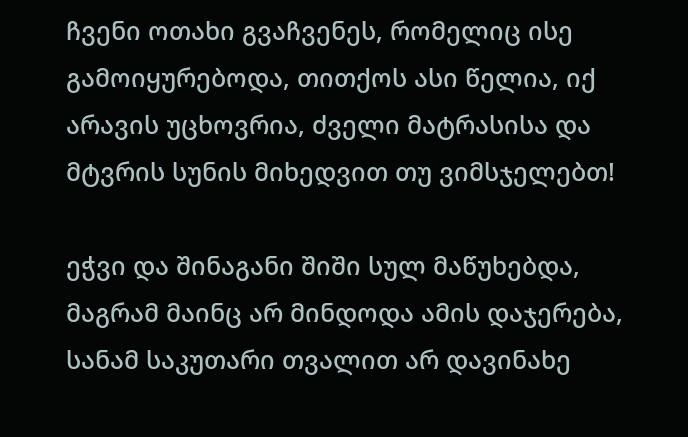ჩვენი ოთახი გვაჩვენეს, რომელიც ისე გამოიყურებოდა, თითქოს ასი წელია, იქ არავის უცხოვრია, ძველი მატრასისა და მტვრის სუნის მიხედვით თუ ვიმსჯელებთ!

ეჭვი და შინაგანი შიში სულ მაწუხებდა, მაგრამ მაინც არ მინდოდა ამის დაჯერება, სანამ საკუთარი თვალით არ დავინახე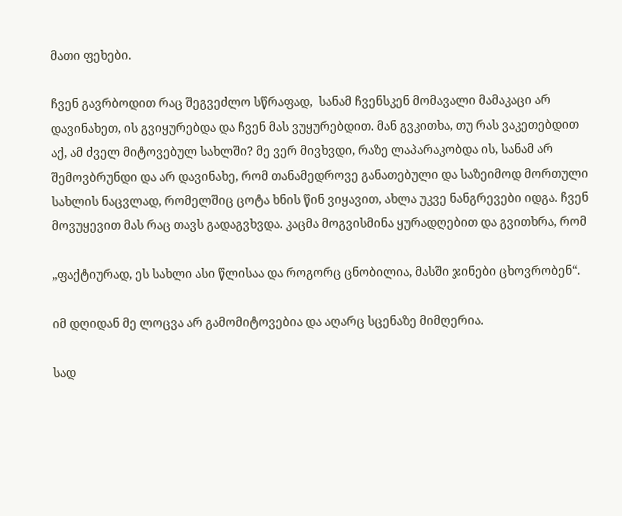მათი ფეხები.

ჩვენ გავრბოდით რაც შეგვეძლო სწრაფად,  სანამ ჩვენსკენ მომავალი მამაკაცი არ დავინახეთ, ის გვიყურებდა და ჩვენ მას ვუყურებდით. მან გვკითხა, თუ რას ვაკეთებდით აქ, ამ ძველ მიტოვებულ სახლში? მე ვერ მივხვდი, რაზე ლაპარაკობდა ის, სანამ არ შემოვბრუნდი და არ დავინახე, რომ თანამედროვე განათებული და საზეიმოდ მორთული სახლის ნაცვლად, რომელშიც ცოტა ხნის წინ ვიყავით, ახლა უკვე ნანგრევები იდგა. ჩვენ მოვუყევით მას რაც თავს გადაგვხვდა. კაცმა მოგვისმინა ყურადღებით და გვითხრა, რომ

„ფაქტიურად, ეს სახლი ასი წლისაა და როგორც ცნობილია, მასში ჯინები ცხოვრობენ“.

იმ დღიდან მე ლოცვა არ გამომიტოვებია და აღარც სცენაზე მიმღერია.

სად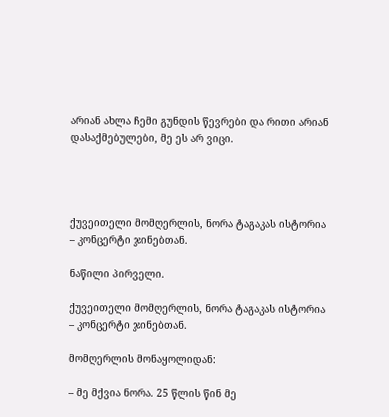არიან ახლა ჩემი გუნდის წევრები და რითი არიან დასაქმებულები, მე ეს არ ვიცი.




ქუვეითელი მომღერლის, ნორა ტაგაკას ისტორია – კონცერტი ჯინებთან.

ნაწილი პირველი.

ქუვეითელი მომღერლის, ნორა ტაგაკას ისტორია – კონცერტი ჯინებთან.

მომღერლის მონაყოლიდან:

– მე მქვია ნორა. 25 წლის წინ მე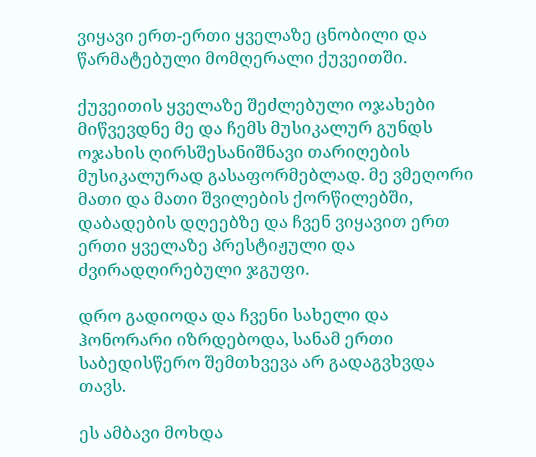ვიყავი ერთ-ერთი ყველაზე ცნობილი და წარმატებული მომღერალი ქუვეითში.

ქუვეითის ყველაზე შეძლებული ოჯახები მიწვევდნე მე და ჩემს მუსიკალურ გუნდს ოჯახის ღირსშესანიშნავი თარიღების მუსიკალურად გასაფორმებლად. მე ვმეღორი მათი და მათი შვილების ქორწილებში, დაბადების დღეებზე და ჩვენ ვიყავით ერთ ერთი ყველაზე პრესტიჟული და ძვირადღირებული ჯგუფი.

დრო გადიოდა და ჩვენი სახელი და ჰონორარი იზრდებოდა, სანამ ერთი საბედისწერო შემთხვევა არ გადაგვხვდა თავს.

ეს ამბავი მოხდა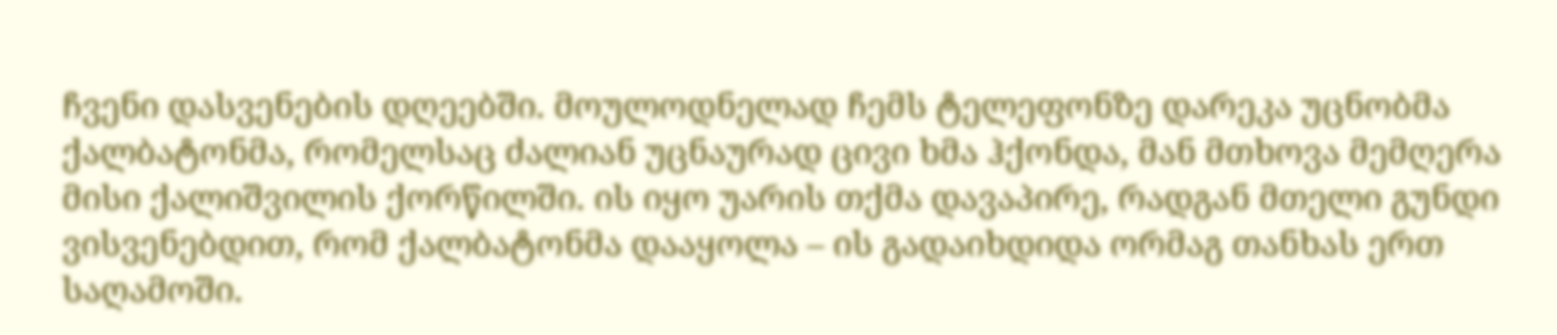ჩვენი დასვენების დღეებში. მოულოდნელად ჩემს ტელეფონზე დარეკა უცნობმა ქალბატონმა, რომელსაც ძალიან უცნაურად ცივი ხმა ჰქონდა, მან მთხოვა მემღერა მისი ქალიშვილის ქორწილში. ის იყო უარის თქმა დავაპირე, რადგან მთელი გუნდი ვისვენებდით, რომ ქალბატონმა დააყოლა – ის გადაიხდიდა ორმაგ თანხას ერთ საღამოში.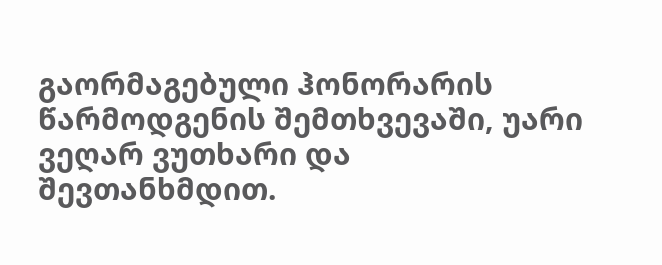გაორმაგებული ჰონორარის წარმოდგენის შემთხვევაში, უარი ვეღარ ვუთხარი და შევთანხმდით.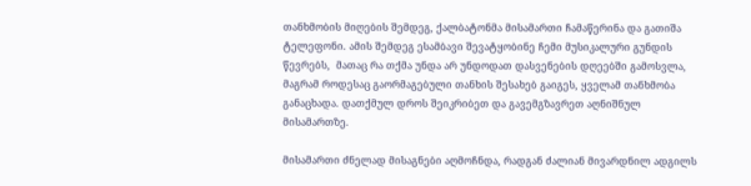თანხმობის მიღების შემდეგ, ქალბატონმა მისამართი ჩამაწერინა და გათიშა ტელეფონი. ამის შემდეგ ესამბავი შევატყობინე ჩემი მუსიკალური გუნდის წევრებს,  მათაც რა თქმა უნდა არ უნდოდათ დასვენების დღეებში გამოსვლა, მაგრამ როდესაც გაორმაგებული თანხის შესახებ გაიგეს, ყველამ თანხმობა განაცხადა. დათქმულ დროს შეიკრიბეთ და გავემგზავრეთ აღნიშნულ მისამართზე.

მისამართი ძნელად მისაგნები აღმოჩნდა, რადგან ძალიან მივარდნილ ადგილს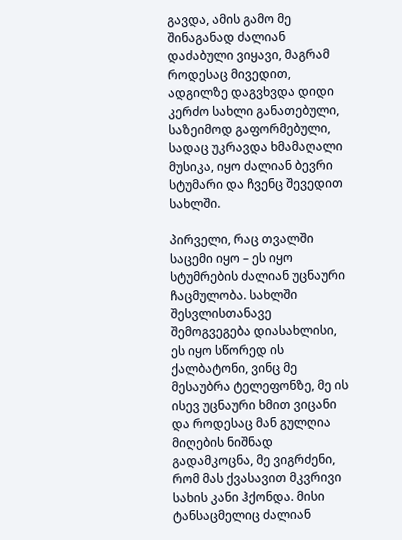გავდა, ამის გამო მე შინაგანად ძალიან დაძაბული ვიყავი, მაგრამ როდესაც მივედით, ადგილზე დაგვხვდა დიდი კერძო სახლი განათებული, საზეიმოდ გაფორმებული, სადაც უკრავდა ხმამაღალი მუსიკა, იყო ძალიან ბევრი სტუმარი და ჩვენც შევედით სახლში.

პირველი, რაც თვალში საცემი იყო – ეს იყო სტუმრების ძალიან უცნაური ჩაცმულობა. სახლში შესვლისთანავე შემოგვეგება დიასახლისი, ეს იყო სწორედ ის ქალბატონი, ვინც მე მესაუბრა ტელეფონზე, მე ის ისევ უცნაური ხმით ვიცანი და როდესაც მან გულღია მიღების ნიშნად გადამკოცნა, მე ვიგრძენი, რომ მას ქვასავით მკვრივი სახის კანი ჰქონდა. მისი ტანსაცმელიც ძალიან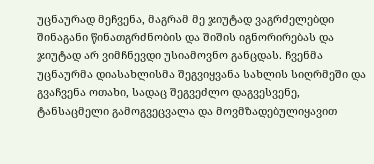უცნაურად მეჩვენა, მაგრამ მე ჯიუტად ვაგრძელებდი შინაგანი წინათგრძნობის და შიშის იგნორირებას და ჯიუტად არ ვიმჩნევდი უსიამოვნო განცდას. ჩვენმა უცნაურმა დიასახლისმა შეგვიყვანა სახლის სიღრმეში და გვაჩვენა ოთახი, სადაც შეგვეძლო დაგვესვენე, ტანსაცმელი გამოგვეცვალა და მოვმზადებულიყავით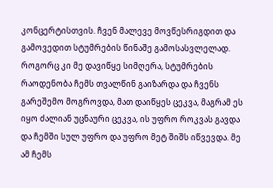კონცერტისთვის. ჩვენ მალევე მოვწესრიგდით და გამოვედით სტუმრების წინაშე გამოსასვლელად. როგორც კი მე დავიწყე სიმღერა, სტუმრების რაოდენობა ჩემს თვალწინ გაიზარდა და ჩვენს გარეშემო მოგროვდა, მათ დაიწყეს ცეკვა, მაგრამ ეს იყო ძალიან უცნაური ცეკვა, ის უფრო როკვას გავდა და ჩემში სულ უფრო და უფრო მეტ შიშს იწვევდა. მე ამ ჩემს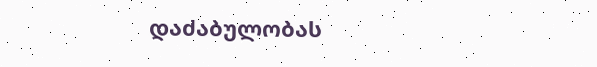დაძაბულობას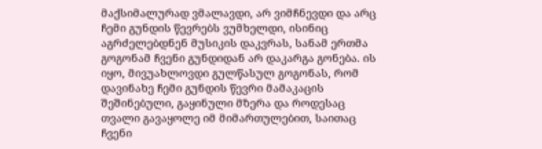მაქსიმალურად ვმალავდი, არ ვიმჩნევდი და არც ჩემი გუნდის წევრებს ვუმხელდი, ისინიც აგრძელებდნენ მუსიკის დაკვრას, სანამ ერთმა გოგონამ ჩვენი გუნდიდან არ დაკარგა გონება. ის იყო, მივუახლოვდი გულწასულ გოგონას, რომ დავინახე ჩემი გუნდის წევრი მამაკაცის შეშინებული, გაყინული მზერა და როდესაც თვალი გავაყოლე იმ მიმართულებით, საითაც ჩვენი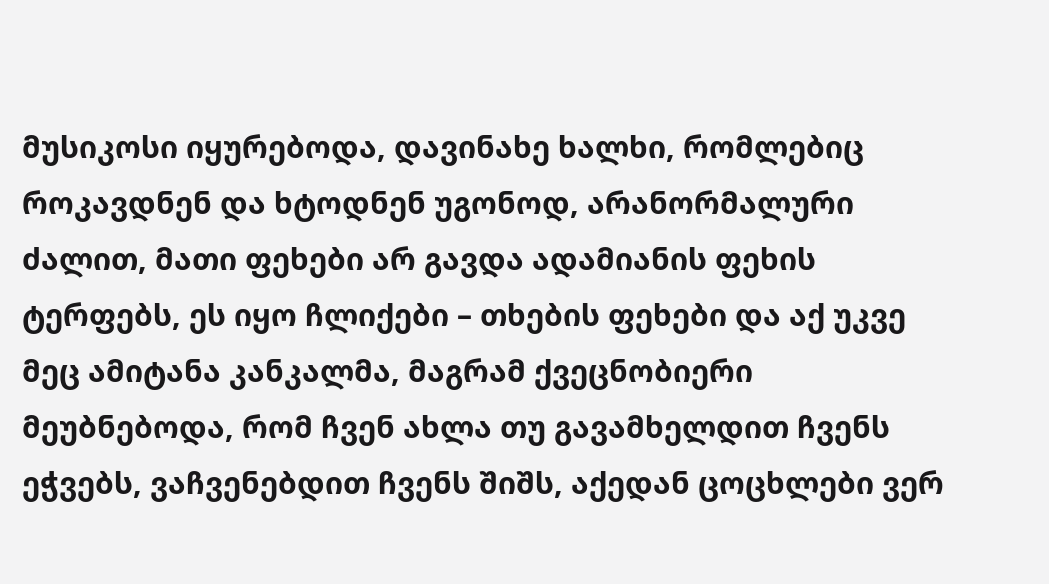მუსიკოსი იყურებოდა, დავინახე ხალხი, რომლებიც როკავდნენ და ხტოდნენ უგონოდ, არანორმალური ძალით, მათი ფეხები არ გავდა ადამიანის ფეხის ტერფებს, ეს იყო ჩლიქები – თხების ფეხები და აქ უკვე მეც ამიტანა კანკალმა, მაგრამ ქვეცნობიერი მეუბნებოდა, რომ ჩვენ ახლა თუ გავამხელდით ჩვენს ეჭვებს, ვაჩვენებდით ჩვენს შიშს, აქედან ცოცხლები ვერ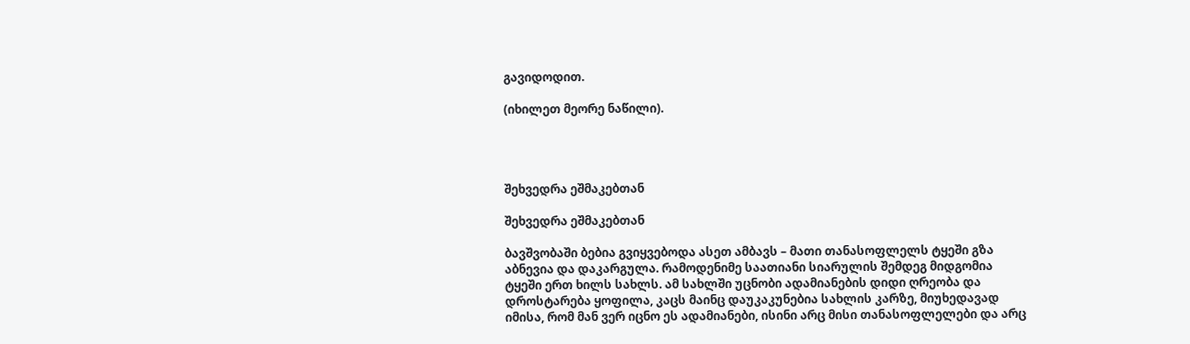გავიდოდით.

(იხილეთ მეორე ნაწილი).




შეხვედრა ეშმაკებთან

შეხვედრა ეშმაკებთან

ბავშვობაში ბებია გვიყვებოდა ასეთ ამბავს – მათი თანასოფლელს ტყეში გზა აბნევია და დაკარგულა. რამოდენიმე საათიანი სიარულის შემდეგ მიდგომია ტყეში ერთ ხილს სახლს. ამ სახლში უცნობი ადამიანების დიდი ღრეობა და დროსტარება ყოფილა, კაცს მაინც დაუკაკუნებია სახლის კარზე, მიუხედავად იმისა, რომ მან ვერ იცნო ეს ადამიანები, ისინი არც მისი თანასოფლელები და არც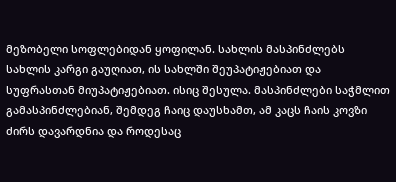მეზობელი სოფლებიდან ყოფილან. სახლის მასპინძლებს სახლის კარგი გაუღიათ, ის სახლში შეუპატიჟებიათ და სუფრასთან მიუპატიჟებიათ. ისიც შესულა. მასპინძლები საჭმლით გამასპინძლებიან, შემდეგ ჩაიც დაუსხამთ, ამ კაცს ჩაის კოვზი ძირს დავარდნია და როდესაც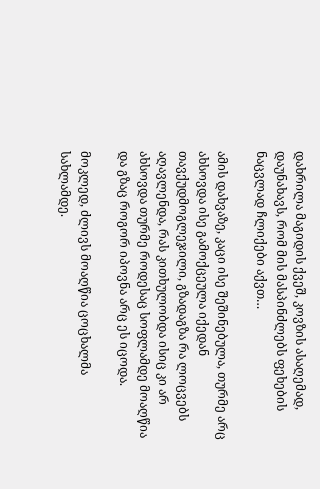დახრილა მაგიდის ქვეშ, კოვზის ასაღემად, დაუნახავს, რომ მის მასპინძლებს ფეხების ნაცვლად ჩლიქები აქვთ…

ამის დახვაზე, კაცი ისე შეშინებულა, თურმე არც ახსოვდა ისე გამოქცეულა იქედან თავქუდმოგლეჯილი, გზადაგზა რა ლოცვებს აღავლენდა, რას კითხულობდა ისიც კი არ ახსოვდა თურმე როდესაც სოფლამდე მოაღწია და გზაც როგორ იპოვნა არც ეს იცოდა.

მოკლედ, ძლივს მოაღწია ცოცხალმა სახლამდე.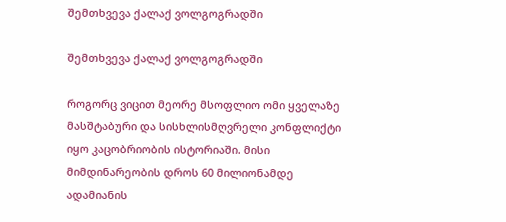შემთხვევა ქალაქ ვოლგოგრადში

შემთხვევა ქალაქ ვოლგოგრადში

როგორც ვიცით მეორე მსოფლიო ომი ყველაზე მასშტაბური და სისხლისმღვრელი კონფლიქტი იყო კაცობრიობის ისტორიაში. მისი მიმდინარეობის დროს 60 მილიონამდე ადამიანის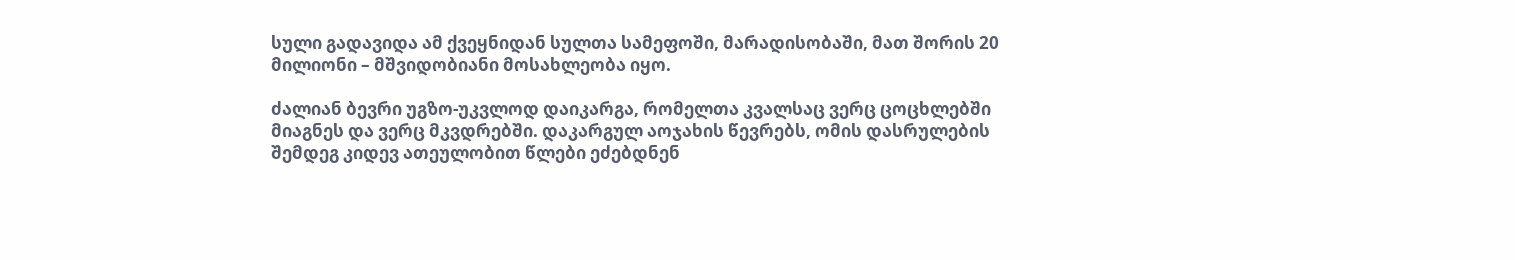სული გადავიდა ამ ქვეყნიდან სულთა სამეფოში, მარადისობაში, მათ შორის 20 მილიონი – მშვიდობიანი მოსახლეობა იყო.

ძალიან ბევრი უგზო-უკვლოდ დაიკარგა, რომელთა კვალსაც ვერც ცოცხლებში მიაგნეს და ვერც მკვდრებში. დაკარგულ აოჯახის წევრებს, ომის დასრულების შემდეგ კიდევ ათეულობით წლები ეძებდნენ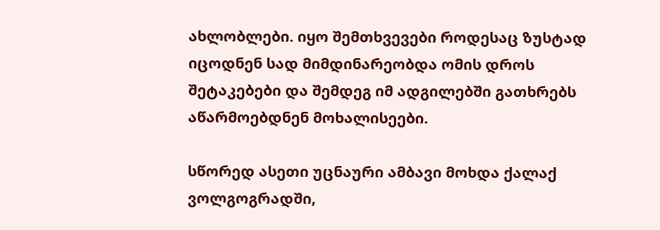ახლობლები. იყო შემთხვევები როდესაც ზუსტად იცოდნენ სად მიმდინარეობდა ომის დროს შეტაკებები და შემდეგ იმ ადგილებში გათხრებს აწარმოებდნენ მოხალისეები.

სწორედ ასეთი უცნაური ამბავი მოხდა ქალაქ ვოლგოგრადში,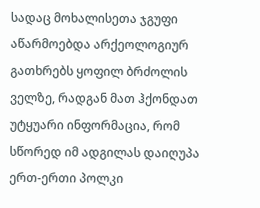სადაც მოხალისეთა ჯგუფი აწარმოებდა არქეოლოგიურ გათხრებს ყოფილ ბრძოლის ველზე, რადგან მათ ჰქონდათ უტყუარი ინფორმაცია, რომ სწორედ იმ ადგილას დაიღუპა ერთ-ერთი პოლკი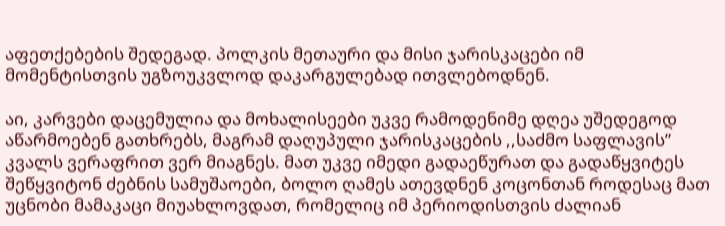აფეთქებების შედეგად. პოლკის მეთაური და მისი ჯარისკაცები იმ მომენტისთვის უგზოუკვლოდ დაკარგულებად ითვლებოდნენ.

აი, კარვები დაცემულია და მოხალისეები უკვე რამოდენიმე დღეა უშედეგოდ აწარმოებენ გათხრებს, მაგრამ დაღუპული ჯარისკაცების ,,საძმო საფლავის” კვალს ვერაფრით ვერ მიაგნეს. მათ უკვე იმედი გადაეწურათ და გადაწყვიტეს შეწყვიტონ ძებნის სამუშაოები, ბოლო ღამეს ათევდნენ კოცონთან როდესაც მათ უცნობი მამაკაცი მიუახლოვდათ, რომელიც იმ პერიოდისთვის ძალიან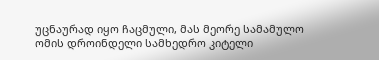უცნაურად იყო ჩაცმული, მას მეორე სამამულო ომის დროინდელი სამხედრო კიტელი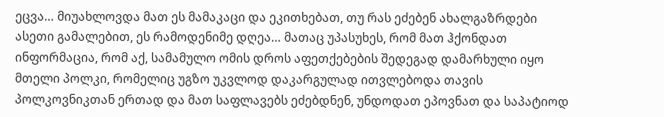ეცვა… მიუახლოვდა მათ ეს მამაკაცი და ეკითხებათ, თუ რას ეძებენ ახალგაზრდები ასეთი გამალებით, ეს რამოდენიმე დღეა… მათაც უპასუხეს, რომ მათ ჰქონდათ ინფორმაცია, რომ აქ, სამამულო ომის დროს აფეთქებების შედეგად დამარხული იყო მთელი პოლკი, რომელიც უგზო უკვლოდ დაკარგულად ითვლებოდა თავის პოლკოვნიკთან ერთად და მათ საფლავებს ეძებდნენ, უნდოდათ ეპოვნათ და საპატიოდ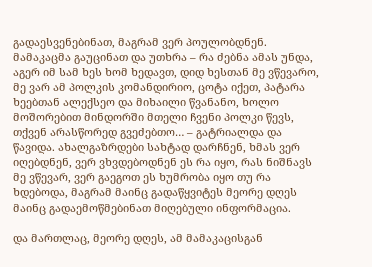გადაესვენებინათ, მაგრამ ვერ პოულობდნენ. მამაკაცმა გაუცინათ და უთხრა – რა ძებნა ამას უნდა, აგერ იმ სამ ხეს ხომ ხედავთ, დიდ ხესთან მე ვწევარო, მე ვარ ამ პოლკის კომანდირიო, ცოტა იქეთ, პატარა ხეებთან ალექსეო და მიხაილი წვანანო, ხოლო მოშორებით მინდორში მთელი ჩვენი პოლკი წევს, თქვენ არასწორედ გვეძებთო… – გატრიალდა და წავიდა. ახალგაზრდები სახტად დარჩნენ, ხმას ვერ იღებდნენ, ვერ ვხვდებოდნენ ეს რა იყო, რას ნიშნავს მე ვწევარ, ვერ გაეგოთ ეს ხუმრობა იყო თუ რა ხდებოდა, მაგრამ მაინც გადაწყვიტეს მეორე დღეს მაინც გადაემოწმებინათ მიღებული ინფორმაცია.

და მართლაც, მეორე დღეს, ამ მამაკაცისგან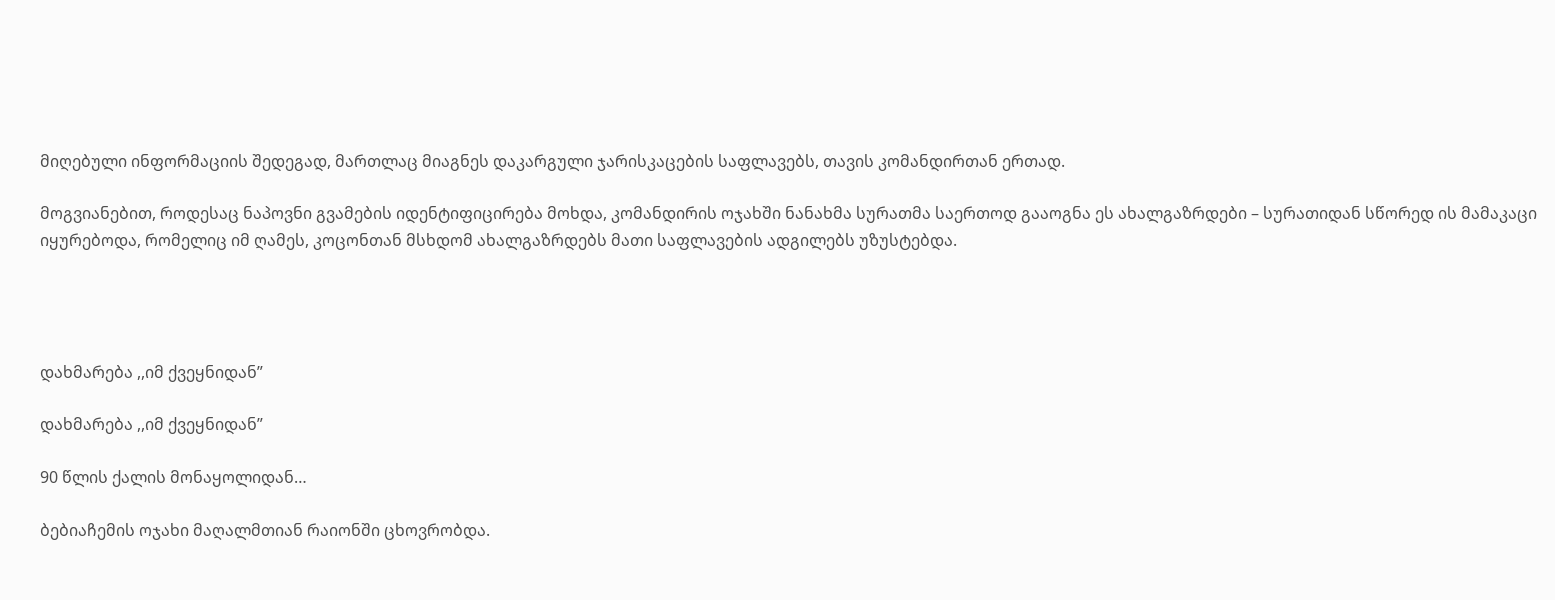მიღებული ინფორმაციის შედეგად, მართლაც მიაგნეს დაკარგული ჯარისკაცების საფლავებს, თავის კომანდირთან ერთად.

მოგვიანებით, როდესაც ნაპოვნი გვამების იდენტიფიცირება მოხდა, კომანდირის ოჯახში ნანახმა სურათმა საერთოდ გააოგნა ეს ახალგაზრდები – სურათიდან სწორედ ის მამაკაცი იყურებოდა, რომელიც იმ ღამეს, კოცონთან მსხდომ ახალგაზრდებს მათი საფლავების ადგილებს უზუსტებდა.




დახმარება ,,იმ ქვეყნიდან”

დახმარება ,,იმ ქვეყნიდან”

90 წლის ქალის მონაყოლიდან…

ბებიაჩემის ოჯახი მაღალმთიან რაიონში ცხოვრობდა.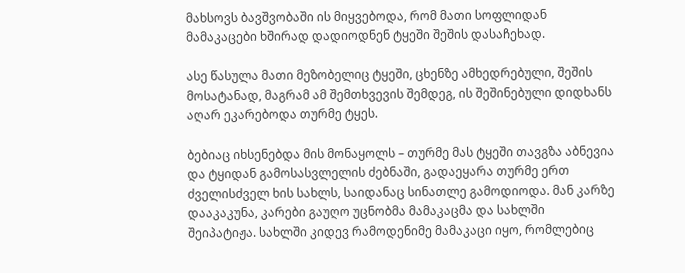მახსოვს ბავშვობაში ის მიყვებოდა, რომ მათი სოფლიდან მამაკაცები ხშირად დადიოდნენ ტყეში შეშის დასაჩეხად.

ასე წასულა მათი მეზობელიც ტყეში, ცხენზე ამხედრებული, შეშის მოსატანად, მაგრამ ამ შემთხვევის შემდეგ, ის შეშინებული დიდხანს აღარ ეკარებოდა თურმე ტყეს.

ბებიაც იხსენებდა მის მონაყოლს – თურმე მას ტყეში თავგზა აბნევია და ტყიდან გამოსასვლელის ძებნაში, გადაეყარა თურმე ერთ ძველისძველ ხის სახლს, საიდანაც სინათლე გამოდიოდა. მან კარზე დააკაკუნა, კარები გაუღო უცნობმა მამაკაცმა და სახლში შეიპატიჟა. სახლში კიდევ რამოდენიმე მამაკაცი იყო, რომლებიც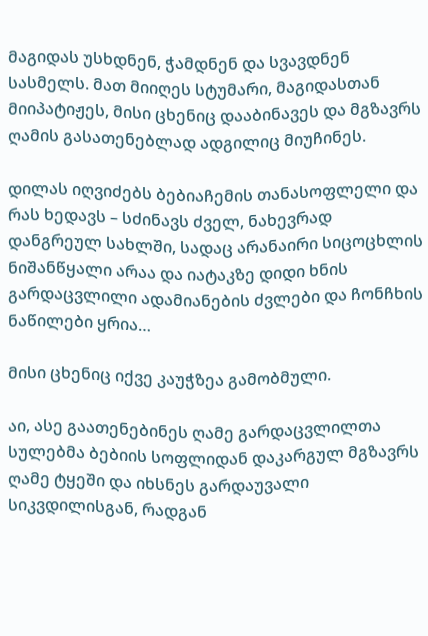მაგიდას უსხდნენ, ჭამდნენ და სვავდნენ სასმელს. მათ მიიღეს სტუმარი, მაგიდასთან მიიპატიჟეს, მისი ცხენიც დააბინავეს და მგზავრს ღამის გასათენებლად ადგილიც მიუჩინეს.

დილას იღვიძებს ბებიაჩემის თანასოფლელი და რას ხედავს – სძინავს ძველ, ნახევრად დანგრეულ სახლში, სადაც არანაირი სიცოცხლის ნიშანწყალი არაა და იატაკზე დიდი ხნის გარდაცვლილი ადამიანების ძვლები და ჩონჩხის ნაწილები ყრია…

მისი ცხენიც იქვე კაუჭზეა გამობმული.

აი, ასე გაათენებინეს ღამე გარდაცვლილთა სულებმა ბებიის სოფლიდან დაკარგულ მგზავრს ღამე ტყეში და იხსნეს გარდაუვალი სიკვდილისგან, რადგან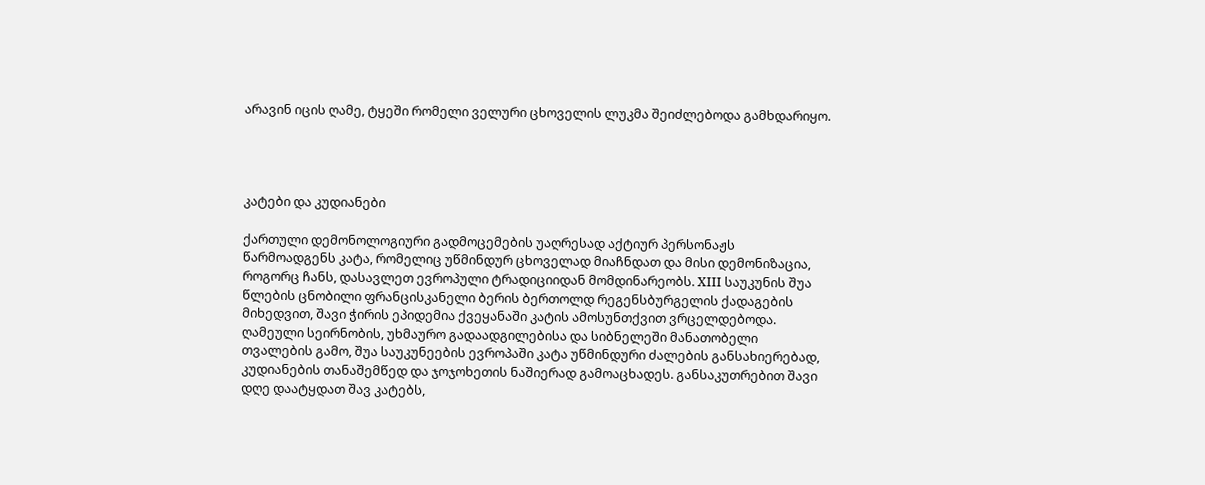არავინ იცის ღამე, ტყეში რომელი ველური ცხოველის ლუკმა შეიძლებოდა გამხდარიყო.




კატები და კუდიანები

ქართული დემონოლოგიური გადმოცემების უაღრესად აქტიურ პერსონაჟს წარმოადგენს კატა, რომელიც უწმინდურ ცხოველად მიაჩნდათ და მისი დემონიზაცია, როგორც ჩანს, დასავლეთ ევროპული ტრადიციიდან მომდინარეობს. XIII საუკუნის შუა წლების ცნობილი ფრანცისკანელი ბერის ბერთოლდ რეგენსბურგელის ქადაგების მიხედვით, შავი ჭირის ეპიდემია ქვეყანაში კატის ამოსუნთქვით ვრცელდებოდა. ღამეული სეირნობის, უხმაურო გადაადგილებისა და სიბნელეში მანათობელი თვალების გამო, შუა საუკუნეების ევროპაში კატა უწმინდური ძალების განსახიერებად, კუდიანების თანაშემწედ და ჯოჯოხეთის ნაშიერად გამოაცხადეს. განსაკუთრებით შავი დღე დაატყდათ შავ კატებს,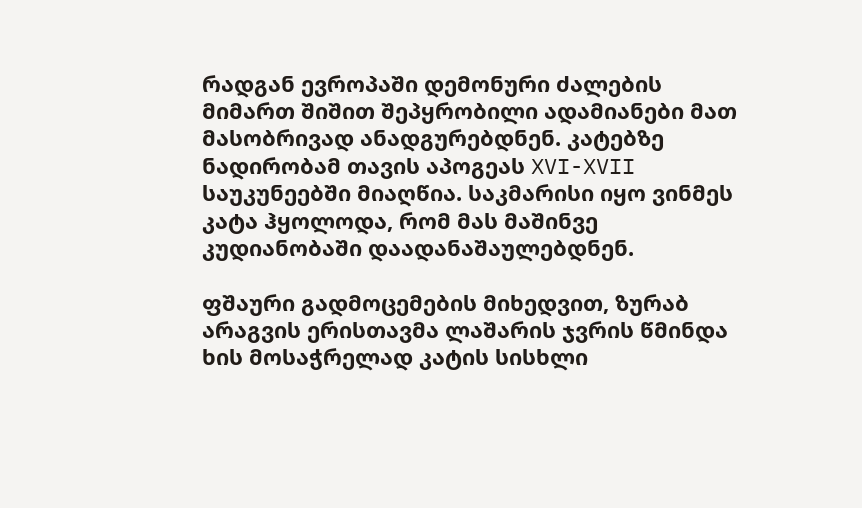რადგან ევროპაში დემონური ძალების მიმართ შიშით შეპყრობილი ადამიანები მათ მასობრივად ანადგურებდნენ. კატებზე ნადირობამ თავის აპოგეას XVI-XVII საუკუნეებში მიაღწია. საკმარისი იყო ვინმეს კატა ჰყოლოდა, რომ მას მაშინვე კუდიანობაში დაადანაშაულებდნენ.

ფშაური გადმოცემების მიხედვით, ზურაბ არაგვის ერისთავმა ლაშარის ჯვრის წმინდა ხის მოსაჭრელად კატის სისხლი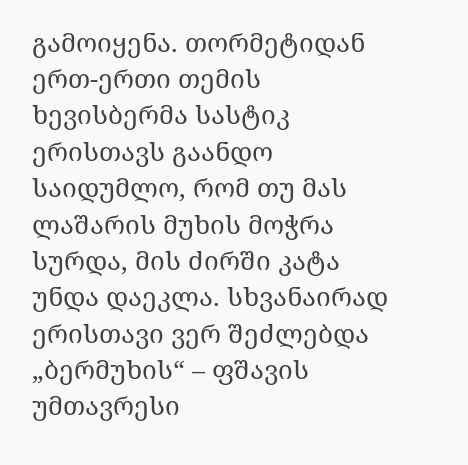გამოიყენა. თორმეტიდან ერთ-ერთი თემის ხევისბერმა სასტიკ ერისთავს გაანდო საიდუმლო, რომ თუ მას ლაშარის მუხის მოჭრა სურდა, მის ძირში კატა უნდა დაეკლა. სხვანაირად ერისთავი ვერ შეძლებდა „ბერმუხის“ – ფშავის უმთავრესი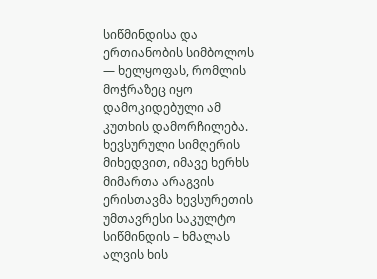სიწმინდისა და ერთიანობის სიმბოლოს — ხელყოფას, რომლის მოჭრაზეც იყო დამოკიდებული ამ კუთხის დამორჩილება. ხევსურული სიმღერის მიხედვით, იმავე ხერხს მიმართა არაგვის ერისთავმა ხევსურეთის უმთავრესი საკულტო სიწმინდის – ხმალას ალვის ხის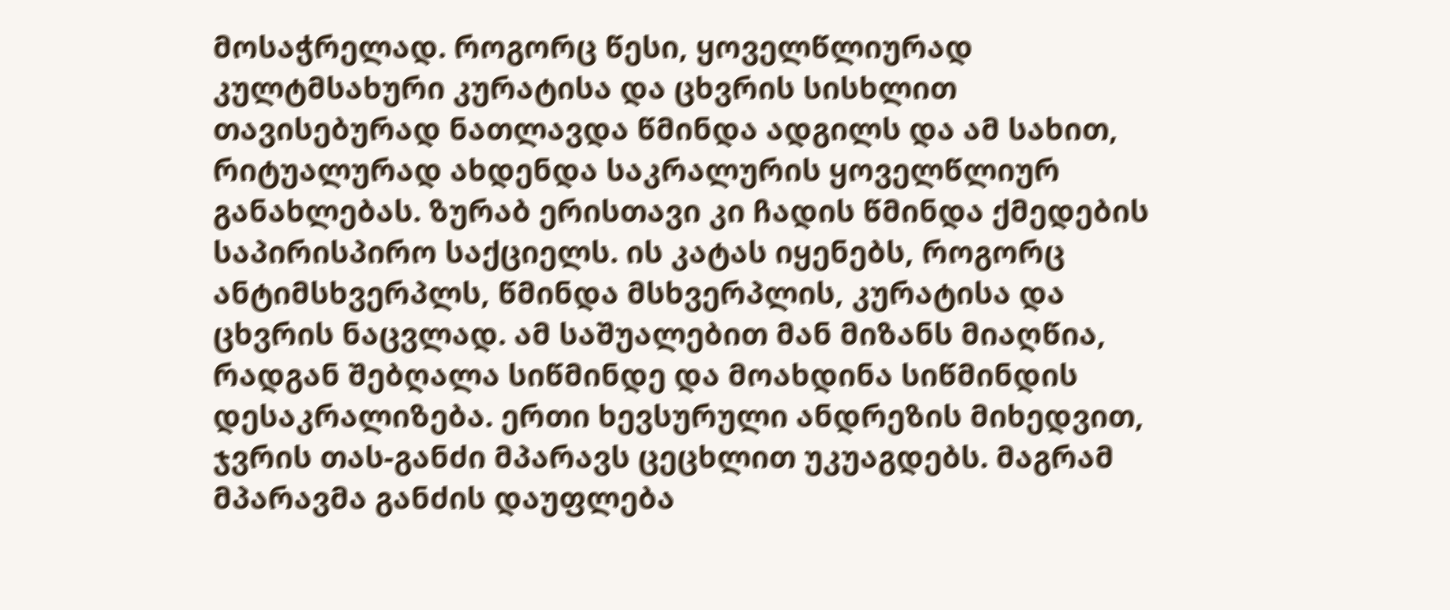მოსაჭრელად. როგორც წესი, ყოველწლიურად კულტმსახური კურატისა და ცხვრის სისხლით თავისებურად ნათლავდა წმინდა ადგილს და ამ სახით, რიტუალურად ახდენდა საკრალურის ყოველწლიურ განახლებას. ზურაბ ერისთავი კი ჩადის წმინდა ქმედების საპირისპირო საქციელს. ის კატას იყენებს, როგორც ანტიმსხვერპლს, წმინდა მსხვერპლის, კურატისა და ცხვრის ნაცვლად. ამ საშუალებით მან მიზანს მიაღწია, რადგან შებღალა სიწმინდე და მოახდინა სიწმინდის დესაკრალიზება. ერთი ხევსურული ანდრეზის მიხედვით, ჯვრის თას-განძი მპარავს ცეცხლით უკუაგდებს. მაგრამ მპარავმა განძის დაუფლება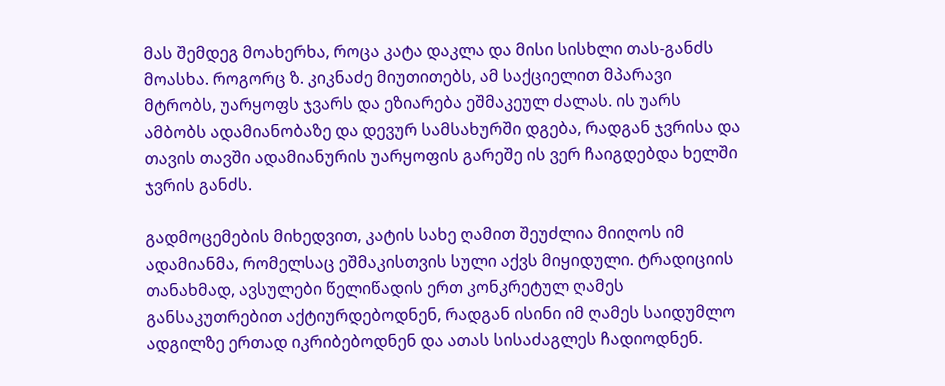მას შემდეგ მოახერხა, როცა კატა დაკლა და მისი სისხლი თას-განძს მოასხა. როგორც ზ. კიკნაძე მიუთითებს, ამ საქციელით მპარავი მტრობს, უარყოფს ჯვარს და ეზიარება ეშმაკეულ ძალას. ის უარს ამბობს ადამიანობაზე და დევურ სამსახურში დგება, რადგან ჯვრისა და თავის თავში ადამიანურის უარყოფის გარეშე ის ვერ ჩაიგდებდა ხელში ჯვრის განძს.

გადმოცემების მიხედვით, კატის სახე ღამით შეუძლია მიიღოს იმ ადამიანმა, რომელსაც ეშმაკისთვის სული აქვს მიყიდული. ტრადიციის თანახმად, ავსულები წელიწადის ერთ კონკრეტულ ღამეს განსაკუთრებით აქტიურდებოდნენ, რადგან ისინი იმ ღამეს საიდუმლო ადგილზე ერთად იკრიბებოდნენ და ათას სისაძაგლეს ჩადიოდნენ.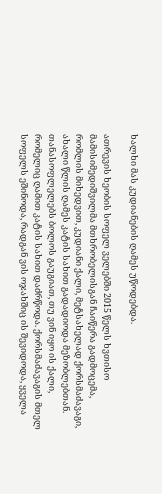ხალხი მას კუდიანების ღამეს უწოდებდა.

ათრევის ხეობის სოფელ ველებში 2015 წელს ხვთისო მამისიმედიშვილმა მთხრობელისგან ჩაიწერა გადმოცემა, რომლის მიხედვით, კუდიანი ქალი, მეტსახელად ქორსმაძავაგი, ახალი წლის ღამეს კატის სახით გადადიოდა მეზობლებთან. თანასოფლელებს ბოლოს გაუგიათ, თუ ვინ იყო ის ქალი, რომელიც ღამით კატის სახით დაძრწოდა. ქორსმაძავაგის მთელ სოფელს ეშინოდა, რადგან ვის ოჯახშიც ის შევიდოდა, ყველა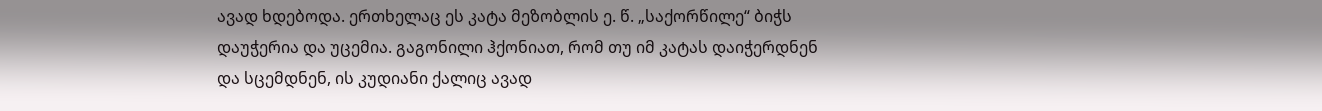ავად ხდებოდა. ერთხელაც ეს კატა მეზობლის ე. წ. „საქორწილე“ ბიჭს დაუჭერია და უცემია. გაგონილი ჰქონიათ, რომ თუ იმ კატას დაიჭერდნენ და სცემდნენ, ის კუდიანი ქალიც ავად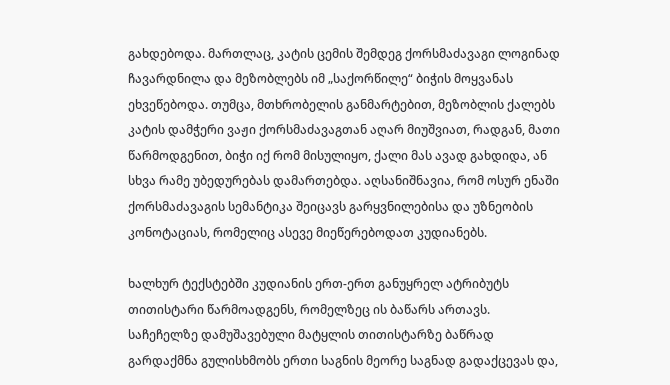გახდებოდა. მართლაც, კატის ცემის შემდეგ ქორსმაძავაგი ლოგინად ჩავარდნილა და მეზობლებს იმ „საქორწილე“ ბიჭის მოყვანას ეხვეწებოდა. თუმცა, მთხრობელის განმარტებით, მეზობლის ქალებს კატის დამჭერი ვაჟი ქორსმაძავაგთან აღარ მიუშვიათ, რადგან, მათი წარმოდგენით, ბიჭი იქ რომ მისულიყო, ქალი მას ავად გახდიდა, ან სხვა რამე უბედურებას დამართებდა. აღსანიშნავია, რომ ოსურ ენაში ქორსმაძავაგის სემანტიკა შეიცავს გარყვნილებისა და უზნეობის კონოტაციას, რომელიც ასევე მიეწერებოდათ კუდიანებს.

ხალხურ ტექსტებში კუდიანის ერთ-ერთ განუყრელ ატრიბუტს თითისტარი წარმოადგენს, რომელზეც ის ბაწარს ართავს. საჩეჩელზე დამუშავებული მატყლის თითისტარზე ბაწრად გარდაქმნა გულისხმობს ერთი საგნის მეორე საგნად გადაქცევას და,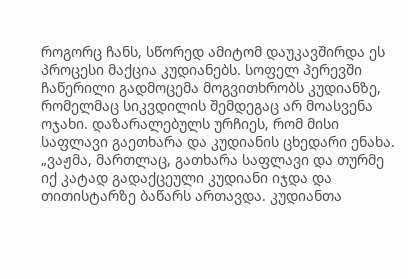როგორც ჩანს, სწორედ ამიტომ დაუკავშირდა ეს პროცესი მაქცია კუდიანებს. სოფელ პერევში ჩაწერილი გადმოცემა მოგვითხრობს კუდიანზე, რომელმაც სიკვდილის შემდეგაც არ მოასვენა ოჯახი. დაზარალებულს ურჩიეს, რომ მისი საფლავი გაეთხარა და კუდიანის ცხედარი ენახა. „ვაჟმა, მართლაც, გათხარა საფლავი და თურმე იქ კატად გადაქცეული კუდიანი იჯდა და თითისტარზე ბაწარს ართავდა. კუდიანთა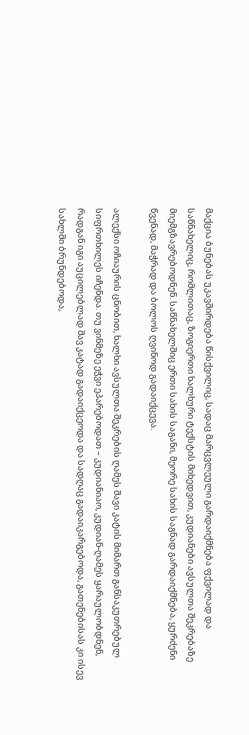მაქცია ბუნებას უკავშირდება წისქვილიც, სადაც მარცვლეული გარდაიქმნება ფქვილად და საწნახელიც, რომლითაც, ზოგიერთი ხალხური ტექსტის მიხედვით, კუდიანები ავსულთა შეკრებაზე მიემგზავრებოდნენ. საწნახელშიც ერთი სახის საგანი, მეორე სახის საგნად გარდაიქმნება, ყურძენი წვენად, მაჭრად და ბოლოს ღვინოდ გადაიქცევა.

ალექსი ოჩიაურის ცნობით, ხალხი ავსულთა შეკრების ღამეს შავი კატის მიმართ განსაკუთრებულ სიფრთხილეს იჩენდა. თუ ვინმეზე ეჭვი ეპარებოდათ – კუდიანიაო, კუდიან-ღამეს ყარაულობდნენ, რადგან იგი აუცილებლად შავ კატად გადაიქცეოდა და სადღაც გადაიკარგებოდა, გათენებისას კი ისევ სახლში ბრუნდებოდა,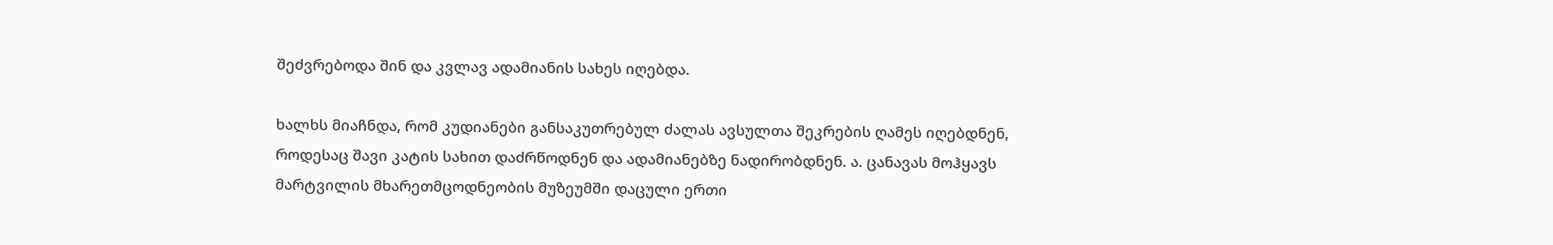შეძვრებოდა შინ და კვლავ ადამიანის სახეს იღებდა.

ხალხს მიაჩნდა, რომ კუდიანები განსაკუთრებულ ძალას ავსულთა შეკრების ღამეს იღებდნენ, როდესაც შავი კატის სახით დაძრწოდნენ და ადამიანებზე ნადირობდნენ. ა. ცანავას მოჰყავს მარტვილის მხარეთმცოდნეობის მუზეუმში დაცული ერთი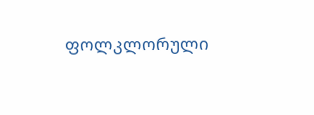ფოლკლორული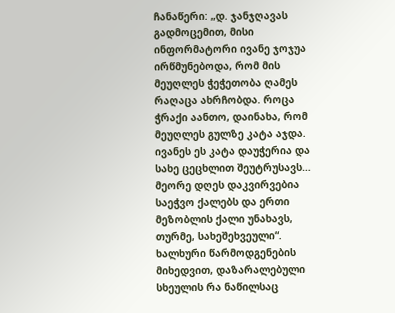ჩანაწერი: „დ. ჯანჯღავას გადმოცემით, მისი ინფორმატორი ივანე ჯოჯუა ირწმუნებოდა, რომ მის მეუღლეს ჭეჭეთობა ღამეს რაღაცა ახრჩობდა. როცა ჭრაქი აანთო, დაინახა, რომ მეუღლეს გულზე კატა აჯდა. ივანეს ეს კატა დაუჭერია და სახე ცეცხლით შეუტრუსავს… მეორე დღეს დაკვირვებია საეჭვო ქალებს და ერთი მეზობლის ქალი უნახავს, თურმე, სახეშეხვეული“. ხალხური წარმოდგენების მიხედვით, დაზარალებული სხეულის რა ნაწილსაც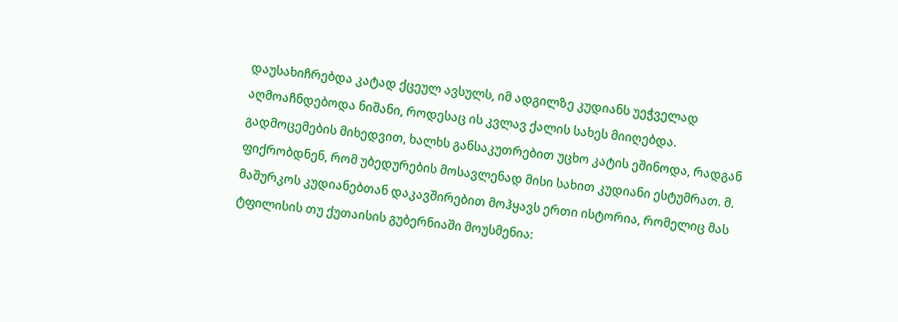დაუსახიჩრებდა კატად ქცეულ ავსულს, იმ ადგილზე კუდიანს უეჭველად აღმოაჩნდებოდა ნიშანი, როდესაც ის კვლავ ქალის სახეს მიიღებდა. გადმოცემების მიხედვით, ხალხს განსაკუთრებით უცხო კატის ეშინოდა, რადგან ფიქრობდნენ, რომ უბედურების მოსავლენად მისი სახით კუდიანი ესტუმრათ. მ. მაშურკოს კუდიანებთან დაკავშირებით მოჰყავს ერთი ისტორია, რომელიც მას ტფილისის თუ ქუთაისის გუბერნიაში მოუსმენია: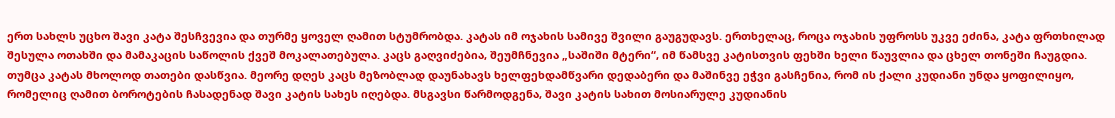ერთ სახლს უცხო შავი კატა შესჩვევია და თურმე ყოველ ღამით სტუმრობდა. კატას იმ ოჯახის სამივე შვილი გაუგუდავს. ერთხელაც, როცა ოჯახის უფროსს უკვე ეძინა, კატა ფრთხილად შესულა ოთახში და მამაკაცის საწოლის ქვეშ მოკალათებულა. კაცს გაღვიძებია, შეუმჩნევია „საშიში მტერი“, იმ წამსვე კატისთვის ფეხში ხელი წაუვლია და ცხელ თონეში ჩაუგდია. თუმცა კატას მხოლოდ თათები დასწვია. მეორე დღეს კაცს მეზობლად დაუნახავს ხელფეხდამწვარი დედაბერი და მაშინვე ეჭვი გასჩენია, რომ ის ქალი კუდიანი უნდა ყოფილიყო, რომელიც ღამით ბოროტების ჩასადენად შავი კატის სახეს იღებდა. მსგავსი წარმოდგენა, შავი კატის სახით მოსიარულე კუდიანის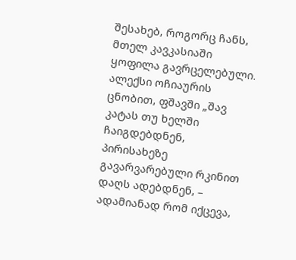შესახებ, როგორც ჩანს, მთელ კავკასიაში ყოფილა გავრცელებული. ალექსი ოჩიაურის ცნობით, ფშავში „შავ კატას თუ ხელში ჩაიგდებდნენ, პირისახეზე გავარვარებული რკინით დაღს ადებდნენ, – ადამიანად რომ იქცევა,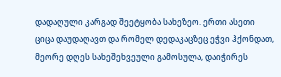დადაღული კარგად შეეტყობა სახეზეო. ერთი ასეთი ციცა დაუდაღავთ და რომელ დედაკაცზეც ეჭვი ჰქონდათ, მეორე დღეს სახეშეხვეული გამოსულა, დაიჭირეს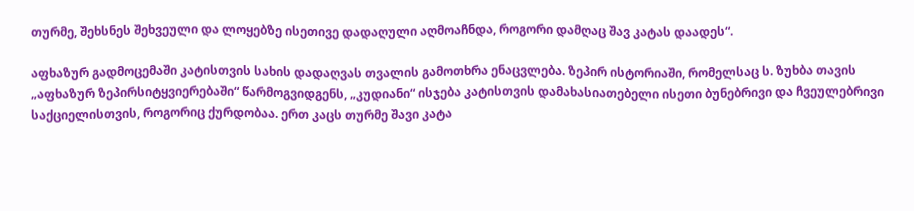თურმე, შეხსნეს შეხვეული და ლოყებზე ისეთივე დადაღული აღმოაჩნდა, როგორი დამღაც შავ კატას დაადეს“.

აფხაზურ გადმოცემაში კატისთვის სახის დადაღვას თვალის გამოთხრა ენაცვლება. ზეპირ ისტორიაში, რომელსაც ს. ზუხბა თავის „აფხაზურ ზეპირსიტყვიერებაში“ წარმოგვიდგენს, „კუდიანი“ ისჯება კატისთვის დამახასიათებელი ისეთი ბუნებრივი და ჩვეულებრივი საქციელისთვის, როგორიც ქურდობაა. ერთ კაცს თურმე შავი კატა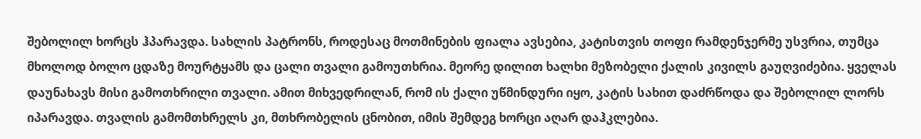შებოლილ ხორცს ჰპარავდა. სახლის პატრონს, როდესაც მოთმინების ფიალა ავსებია, კატისთვის თოფი რამდენჯერმე უსვრია, თუმცა მხოლოდ ბოლო ცდაზე მოურტყამს და ცალი თვალი გამოუთხრია. მეორე დილით ხალხი მეზობელი ქალის კივილს გაუღვიძებია. ყველას დაუნახავს მისი გამოთხრილი თვალი. ამით მიხვედრილან, რომ ის ქალი უწმინდური იყო, კატის სახით დაძრწოდა და შებოლილ ლორს იპარავდა. თვალის გამომთხრელს კი, მთხრობელის ცნობით, იმის შემდეგ ხორცი აღარ დაჰკლებია.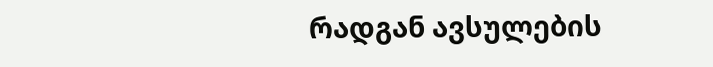რადგან ავსულების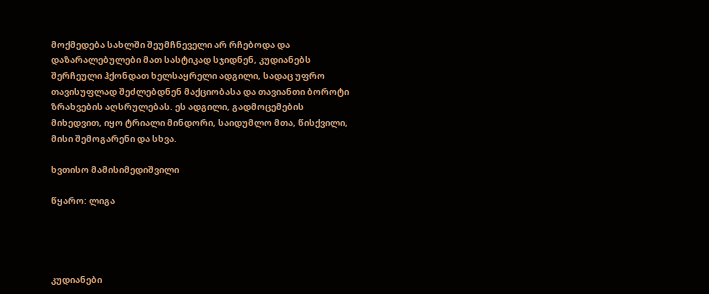მოქმედება სახლში შეუმჩნეველი არ რჩებოდა და დაზარალებულები მათ სასტიკად სჯიდნენ, კუდიანებს შერჩეული ჰქონდათ ხელსაყრელი ადგილი, სადაც უფრო თავისუფლად შეძლებდნენ მაქციობასა და თავიანთი ბოროტი ზრახვების აღსრულებას. ეს ადგილი, გადმოცემების მიხედვით, იყო ტრიალი მინდორი, საიდუმლო მთა, წისქვილი, მისი შემოგარენი და სხვა.

ხვთისო მამისიმედიშვილი

წყარო: ლიგა




კუდიანები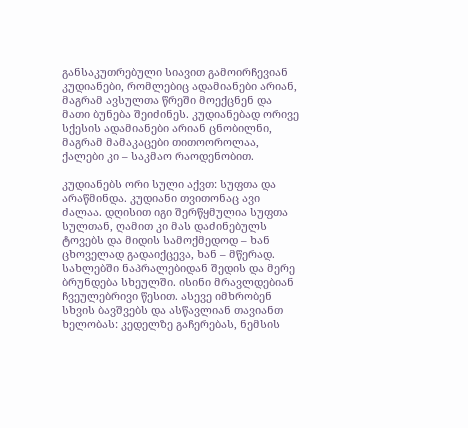განსაკუთრებული სიავით გამოირჩევიან კუდიანები, რომლებიც ადამიანები არიან, მაგრამ ავსულთა წრეში მოექცნენ და მათი ბუნება შეიძინეს. კუდიანებად ორივე სქესის ადამიანები არიან ცნობილნი, მაგრამ მამაკაცები თითოოროლაა, ქალები კი – საკმაო რაოდენობით.

კუდიანებს ორი სული აქვთ: სუფთა და არაწმინდა. კუდიანი თვითონაც ავი ძალაა. დღისით იგი შერწყმულია სუფთა სულთან, ღამით კი მას დაძინებულს ტოვებს და მიდის სამოქმედოდ – ხან ცხოველად გადაიქცევა, ხან – მწერად. სახლებში ნაპრალებიდან შედის და მერე ბრუნდება სხეულში. ისინი მრავლდებიან ჩვეულებრივი წესით. ასევე იმხრობენ სხვის ბავშვებს და ასწავლიან თავიანთ ხელობას: კედელზე გაჩერებას, ნემსის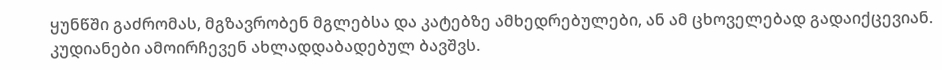ყუნწში გაძრომას, მგზავრობენ მგლებსა და კატებზე ამხედრებულები, ან ამ ცხოველებად გადაიქცევიან. კუდიანები ამოირჩევენ ახლადდაბადებულ ბავშვს.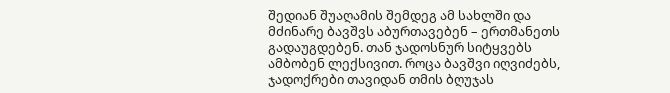შედიან შუაღამის შემდეგ ამ სახლში და მძინარე ბავშვს აბურთავებენ – ერთმანეთს გადაუგდებენ. თან ჯადოსნურ სიტყვებს ამბობენ ლექსივით. როცა ბავშვი იღვიძებს, ჯადოქრები თავიდან თმის ბღუჯას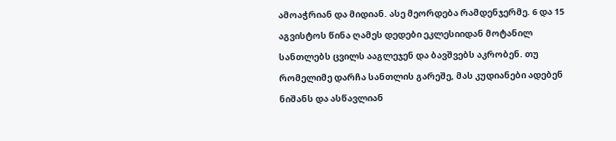ამოაჭრიან და მიდიან. ასე მეორდება რამდენჯერმე. 6 და 15 აგვისტოს წინა ღამეს დედები ეკლესიიდან მოტანილ სანთლებს ცვილს ააგლეჯენ და ბავშვებს აკრობენ. თუ რომელიმე დარჩა სანთლის გარეშე, მას კუდიანები ადებენ ნიშანს და ასწავლიან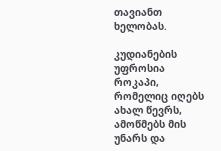თავიანთ ხელობას.

კუდიანების უფროსია როკაპი, რომელიც იღებს ახალ წევრს, ამოწმებს მის უნარს და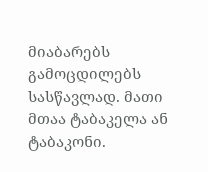მიაბარებს გამოცდილებს სასწავლად. მათი მთაა ტაბაკელა ან ტაბაკონი.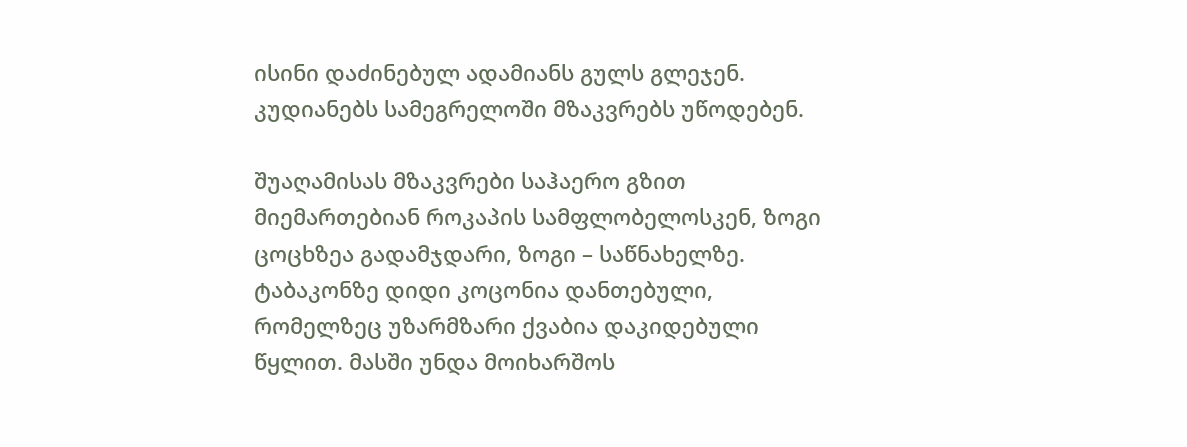ისინი დაძინებულ ადამიანს გულს გლეჯენ. კუდიანებს სამეგრელოში მზაკვრებს უწოდებენ.

შუაღამისას მზაკვრები საჰაერო გზით მიემართებიან როკაპის სამფლობელოსკენ, ზოგი ცოცხზეა გადამჯდარი, ზოგი – საწნახელზე. ტაბაკონზე დიდი კოცონია დანთებული, რომელზეც უზარმზარი ქვაბია დაკიდებული წყლით. მასში უნდა მოიხარშოს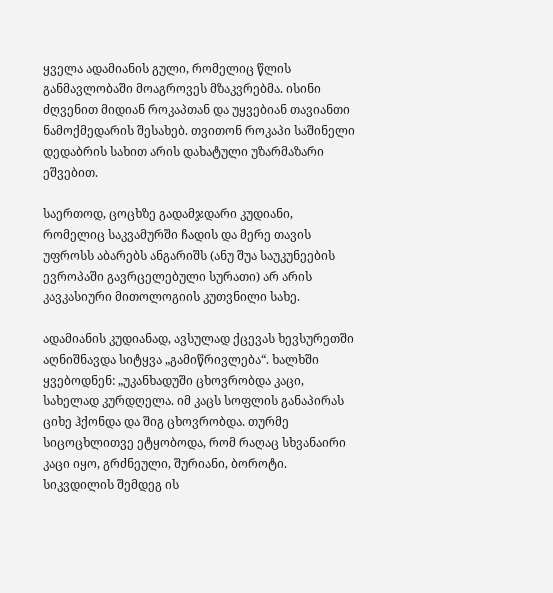ყველა ადამიანის გული, რომელიც წლის განმავლობაში მოაგროვეს მზაკვრებმა. ისინი ძღვენით მიდიან როკაპთან და უყვებიან თავიანთი ნამოქმედარის შესახებ. თვითონ როკაპი საშინელი დედაბრის სახით არის დახატული უზარმაზარი ეშვებით.

საერთოდ, ცოცხზე გადამჯდარი კუდიანი, რომელიც საკვამურში ჩადის და მერე თავის უფროსს აბარებს ანგარიშს (ანუ შუა საუკუნეების ევროპაში გავრცელებული სურათი) არ არის კავკასიური მითოლოგიის კუთვნილი სახე.

ადამიანის კუდიანად, ავსულად ქცევას ხევსურეთში აღნიშნავდა სიტყვა „გამიწრივლება“. ხალხში ყვებოდნენ: „უკანხადუში ცხოვრობდა კაცი, სახელად კურდღელა. იმ კაცს სოფლის განაპირას ციხე ჰქონდა და შიგ ცხოვრობდა. თურმე სიცოცხლითვე ეტყობოდა, რომ რაღაც სხვანაირი კაცი იყო, გრძნეული, შურიანი, ბოროტი. სიკვდილის შემდეგ ის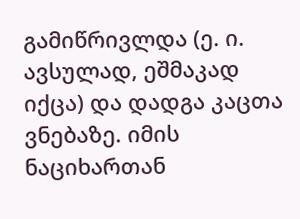გამიწრივლდა (ე. ი. ავსულად, ეშმაკად იქცა) და დადგა კაცთა ვნებაზე. იმის ნაციხართან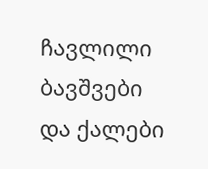ჩავლილი ბავშვები და ქალები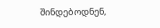შინდებოდნენ,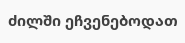ძილში ეჩვენებოდათ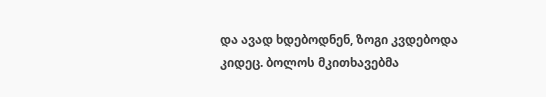და ავად ხდებოდნენ, ზოგი კვდებოდა კიდეც. ბოლოს მკითხავებმა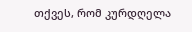თქვეს, რომ კურდღელა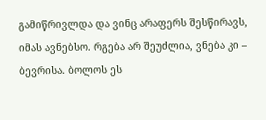გამიწრივლდა და ვინც არაფერს შესწირავს, იმას ავნებსო. რგება არ შეუძლია, ვნება კი – ბევრისა. ბოლოს ეს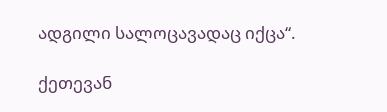ადგილი სალოცავადაც იქცა“.

ქეთევან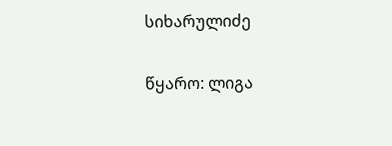სიხარულიძე

წყარო: ლიგა